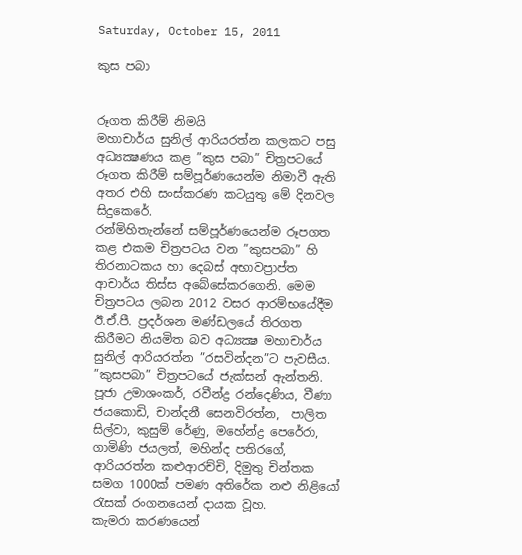Saturday, October 15, 2011

කුස පබා


රූගත කිරීම් නිමයි
මහාචාර්ය සුනිල් ආරියරත්න කලකට පසු අධ්‍යක්‍ෂණය කළ ”කුස පබා” චිත්‍රපටයේ  රූගත කිරීම් සම්පූර්ණයෙන්ම නිමාවී ඇති අතර එහි සංස්කරණ කටයුතු මේ දිනවල සිදුකෙරේ.
රන්මිහිතැන්නේ සම්පූර්ණයෙන්ම රූපගත කළ එකම චිත්‍රපටය වන ”කුසපබා” හි තිරනාටකය හා දෙබස් අභාවප්‍රාප්ත ආචාර්ය තිස්ස අබේසේකරගෙනි. මෙම චිත්‍රපටය ලබන 2012 වසර ආරම්භයේදීම ඊ.ඒ.පී. ප්‍රදර්ශන මණ්ඩලයේ තිරගත කිරීමට නියමිත බව අධ්‍යක්‍ෂ මහාචාර්ය සුනිල් ආරියරත්න ”රසවින්දන”ට පැවසීය.
”කුසපබා” චිත්‍රපටයේ ජැක්සන් ඇන්තනි. පූජා උමාශංකර්, රවීන්ද්‍ර රන්දෙණිය, වීණා ජයකොඩි, චාන්දනී සෙනවිරත්න,  පාලිත සිල්වා, කුසුම් රේණු, මහේන්ද්‍ර පෙරේරා, ගාමිණි ජයලත්, මහින්ද පතිරගේ, ආරියරත්න කළුආරච්චි, දිමුතු චින්තක සමග 1000ක් පමණ අතිරේක නළු නිළියෝ රැසක් රංගනයෙන් දායක වූහ.
කැමරා කරණයෙන්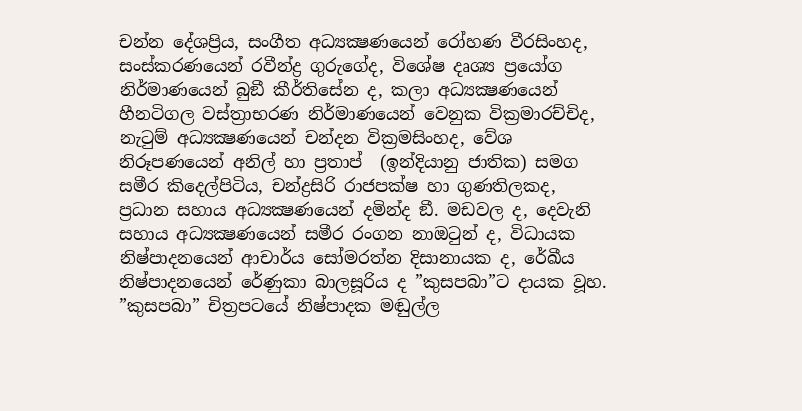චන්න දේශප්‍රිය, සංගීත අධ්‍යක්‍ෂණයෙන් රෝහණ වීරසිංහද, සංස්කරණයෙන් රවීන්ද්‍ර ගුරුගේද, විශේෂ දෘශ්‍ය ප්‍රයෝග නිර්මාණයෙන් බුඞී කීර්තිසේන ද, කලා අධ්‍යක්‍ෂණයෙන් හීනටිගල වස්ත්‍රාභරණ නිර්මාණයෙන් වෙනුක වික්‍රමාරච්චිද, නැටුම් අධ්‍යක්‍ෂණයෙන් චන්දන වික්‍රමසිංහද, වේශ නිරූපණයෙන් අනිල් හා ප්‍රතාප්  (ඉන්දියානු ජාතික) සමග සමීර කිදෙල්පිටිය, චන්ද්‍රසිරි රාජපක්ෂ හා ගුණතිලකද, ප්‍රධාන සහාය අධ්‍යක්‍ෂණයෙන් දමින්ද ඞී. මඩවල ද, දෙවැනි සහාය අධ්‍යක්‍ෂණයෙන් සමීර රංගන නාඔටුන් ද, විධායක නිෂ්පාදනයෙන් ආචාර්ය සෝමරත්න දිසානායක ද, රේඛීය නිෂ්පාදනයෙන් රේණුකා බාලසූරිය ද ”කුසපබා”ට දායක වූහ.
”කුසපබා” චිත්‍රපටයේ නිෂ්පාදක මඬුල්ල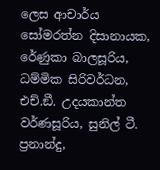ලෙස ආචාර්ය සෝමරත්න දිසානායක, රේණුකා බාලසූරිය, ධම්මික සිරිවර්ධන, එච්.ඞී. උදයකාන්ත වර්ණසූරිය, සුනිල් ටී. ප්‍රනාන්දු,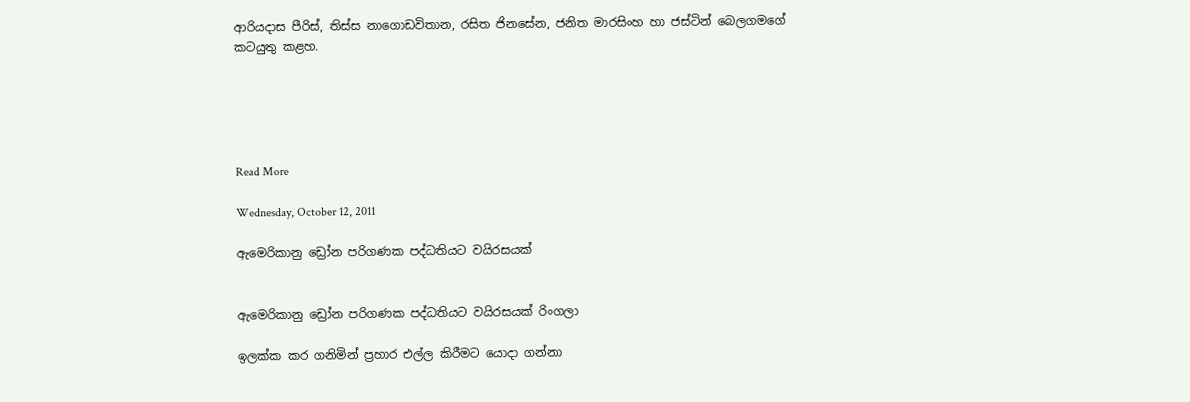ආරියදාස පීරිස්, තිස්ස නාගොඩවිතාන, රසිත ජිනසේන, ජනිත මාරසිංහ හා ජස්ටින් බෙලගමගේ කටයුතු කළහ.





Read More

Wednesday, October 12, 2011

ඇමෙරිකානු ඩ්‍රෝන පරිගණක පද්ධතියට වයිරසයක්


ඇමෙරිකානු ඩ්‍රෝන පරිගණක පද්ධතියට වයිරසයක් රිංගලා

ඉලක්ක කර ගනිමින් ප්‍රහාර එල්ල කිරීමට යොදා ගන්නා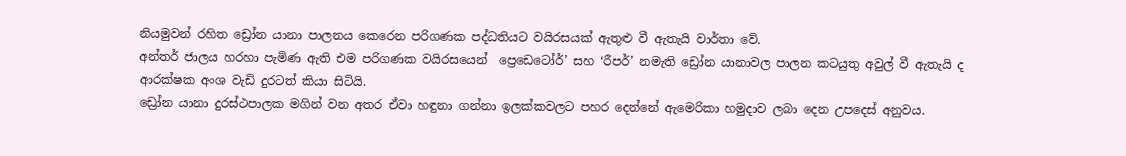නියමුවන් රහිත ඩ්‍රෝන යානා පාලනය කෙරෙන පරිගණක පද්ධතියට වයිරසයක් ඇතුළු වී ඇතැයි වාර්තා වේ.
අන්තර් ජාලය හරහා පැමිණ ඇති එම පරිගණක වයිරසයෙන්  ප්‍රෙඩෙටෝර්’ සහ ‘රීපර්’ නමැති ඩ්‍රෝන යානාවල පාලන කටයුතු අවුල් වී ඇතැයි ද ආරක්ෂක අංශ වැඩි දුරටත් කියා සිටියි.
ඩ්‍රෝන යානා දුරස්ථපාලක මගින් වන අතර ඒවා හඳුනා ගන්නා ඉලක්කවලට පහර දෙන්නේ ඇමෙරිකා හමුදාව ලබා දෙන උපදෙස් අනුවය.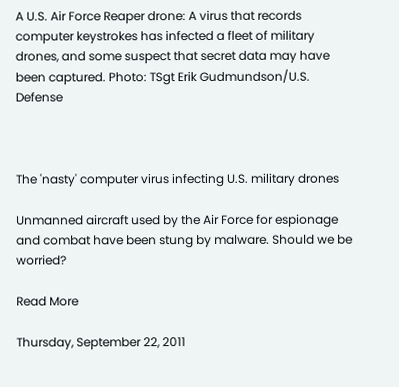A U.S. Air Force Reaper drone: A virus that records computer keystrokes has infected a fleet of military drones, and some suspect that secret data may have been captured. Photo: TSgt Erik Gudmundson/U.S. Defense



The 'nasty' computer virus infecting U.S. military drones

Unmanned aircraft used by the Air Force for espionage and combat have been stung by malware. Should we be worried?

Read More

Thursday, September 22, 2011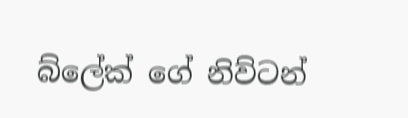බ්ලේක්‌ ගේ නිව්ටන්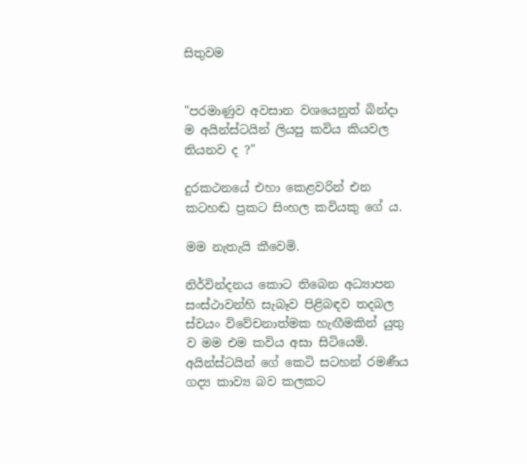සිතුවම


"පරමාණුව අවසාන වශයෙනුත් බින්දා ම අයින්ස්‌ටයින් ලියපු කවිය කියවල තියනව ද ?"

දුරකථනයේ එහා කෙළවරින් එන කටහඬ ප්‍රකට සිංහල කවියකු ගේ ය.

මම නැතැයි කීවෙමි.

නිර්වින්දනය කොට තිබෙන අධ්‍යාපන සංස්‌ථාවන්හි සැබෑව පිළිබඳව තදබල ස්‌වයං විවේචනාත්මක හැඟීමකින් යුතු ව මම එම කවිය අසා සිටියෙමි. අයින්ස්‌ටයින් ගේ කෙටි සටහන් රමණීය ගද්‍ය කාව්‍ය බව කලකට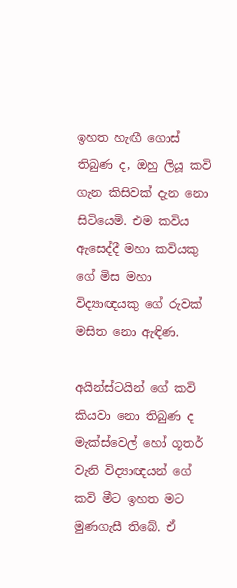ඉහත හැඟී ගොස්‌ තිබුණ ද, ඔහු ලියූ කවි ගැන කිසිවක්‌ දැන නො සිටියෙමි. එම කවිය ඇසෙද්දී මහා කවියකු ගේ මිස මහා විද්‍යාඥයකු ගේ රුවක්‌ මසිත නො ඇඳිණ.

අයින්ස්‌ටයින් ගේ කවි කියවා නො තිබුණ ද මැක්‌ස්‌වෙල් හෝ ගූතර් වැනි විද්‍යාඥයන් ගේ කවි මීට ඉහත මට මුණගැසී තිබේ. ඒ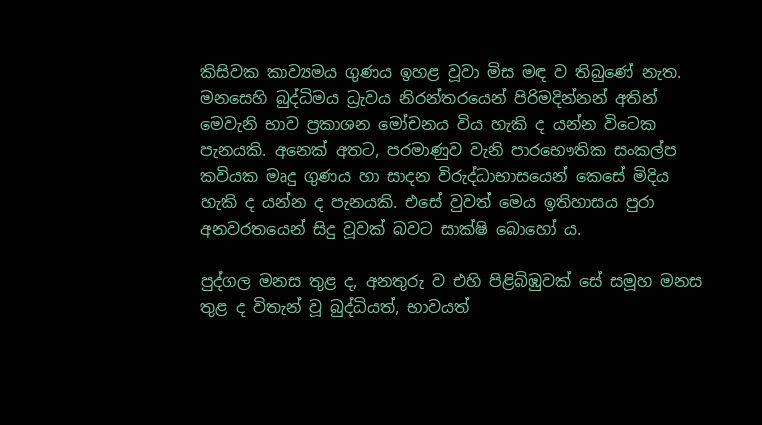කිසිවක කාව්‍යමය ගුණය ඉහළ වූවා මිස මඳ ව තිබුණේ නැත. මනසෙහි බුද්ධිමය ධ්‍රැවය නිරන්තරයෙන් පිරිමදින්නන් අතින් මෙවැනි භාව ප්‍රකාශන මෝචනය විය හැකි ද යන්න විටෙක පැනයකි. අනෙක්‌ අතට, පරමාණුව වැනි පාරභෞතික සංකල්ප කවියක මෘදු ගුණය හා සාදන විරුද්ධාභාසයෙන් කෙසේ මිදිය හැකි ද යන්න ද පැනයකි. එසේ වුවත් මෙය ඉතිහාසය පුරා අනවරතයෙන් සිදු වූවක්‌ බවට සාක්‌ෂි බොහෝ ය.

පුද්ගල මනස තුළ ද, අනතුරු ව එහි පිළිබිඹුවක්‌ සේ සමූහ මනස තුළ ද විතැන් වූ බුද්ධියත්, භාවයත්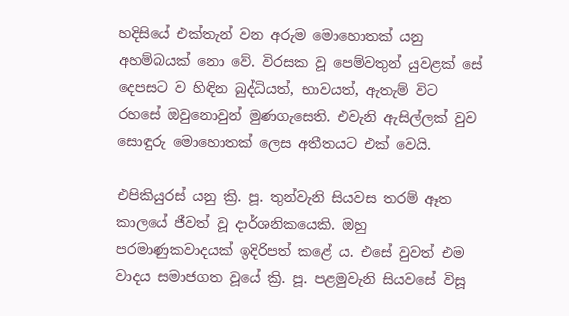හදිසියේ එක්‌තැන් වන අරුම මොහොතක්‌ යනු අහම්බයක්‌ නො වේ. විරසක වූ පෙම්වතුන් යුවළක්‌ සේ දෙපසට ව හිඳින බුද්ධියත්, භාවයත්, ඇතැම් විට රහසේ ඔවුනොවුන් මුණගැසෙති. එවැනි ඇසිල්ලක්‌ වුව සොඳුරු මොහොතක්‌ ලෙස අතීතයට එක්‌ වෙයි.

එපිකියුරස්‌ යනු ක්‍රි. පූ. තුන්වැනි සියවස තරම් ඈත කාලයේ ජීවත් වූ දාර්ශනිකයෙකි. ඔහු පරමාණුකවාදයක්‌ ඉදිරිපත් කළේ ය. එසේ වුවත් එම වාදය සමාජගත වූයේ ක්‍රි. පූ. පළමුවැනි සියවසේ විසූ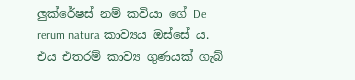ලුක්‌රේෂස්‌ නම් කවියා ගේ De rerum natura කාව්‍යය ඔස්‌සේ ය. එය එතරම් කාව්‍ය ගුණයක්‌ ගැබ්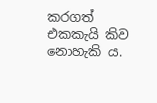කරගත් එකකැයි කිව නොහැකි ය.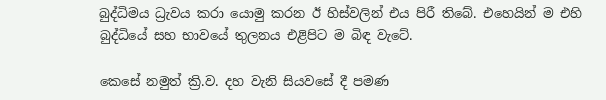බුද්ධිමය ධ්‍රැවය කරා යොමු කරන ඊ හිස්‌වලින් එය පිරී තිබේ. එහෙයින් ම එහි බුද්ධියේ සහ භාවයේ තුලනය එළිපිට ම බිඳ වැටේ.

කෙසේ නමුත් ක්‍රි.ව. දහ වැනි සියවසේ දී පමණ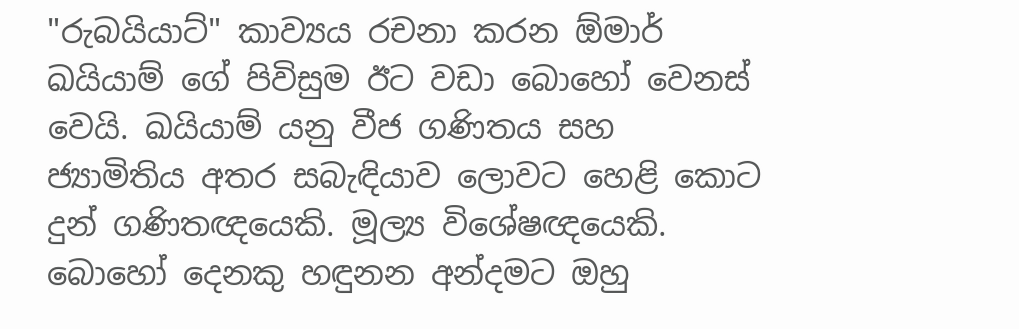"රුබයියාට්‌" කාව්‍යය රචනා කරන ඕමාර් ඛයියාම් ගේ පිවිසුම ඊට වඩා බොහෝ වෙනස්‌ වෙයි. ඛයියාම් යනු වීජ ගණිතය සහ ජ්‍යාමිතිය අතර සබැඳියාව ලොවට හෙළි කොට දුන් ගණිතඥයෙකි. මූල්‍ය විශේෂඥයෙකි. බොහෝ දෙනකු හඳුනන අන්දමට ඔහු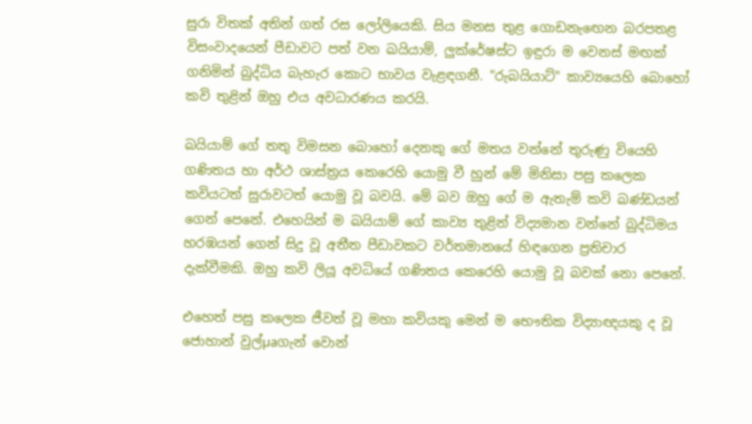සුරා විතක්‌ අතින් ගත් රස ලෝලියෙකි. සිය මනස තුළ ගොඩනැඟෙන බරපතළ විසංවාදයෙන් පීඩාවට පත් වන ඛයියාම්, ලුක්‌රේෂස්‌ට ඉඳුරා ම වෙනස්‌ මඟක්‌ ගනිමින් බුද්ධිය බැහැර කොට භාවය වැළඳගනී. "රුබයියාට්‌" කාව්‍යයෙහි බොහෝ කවි තුළින් ඔහු එය අවධාරණය කරයි.

ඛයියාම් ගේ තතු විමසන බොහෝ දෙනකු ගේ මතය වන්නේ තුරුණු වියෙහි ගණිතය හා අර්ථ ශාස්‌ත්‍රය කෙරෙහි යොමු වී හුන් මේ මිනිසා පසු කලෙක කවියටත් සුරාවටත් යොමු වූ බවයි. මේ බව ඔහු ගේ ම ඇතැම් කවි ඛණ්‌ඩයන් ගෙන් පෙනේ. එහෙයින් ම ඛයියාම් ගේ කාව්‍ය තුළින් විද්‍යමාන වන්නේ බුද්ධිමය හරඹයන් ගෙන් සිදු වූ අතීත පීඩාවකට වර්තමානයේ හිඳගෙන ප්‍රතිචාර දැක්‌වීමකි. ඔහු කවි ලියූ අවධියේ ගණිතය කෙරෙහි යොමු වූ බවක්‌ නො පෙනේ.

එහෙත් පසු කලෙක ජීවත් වූ මහා කවියකු මෙන් ම භෞතික විද්‍යාඥයකු ද වූ ජොහාන් වුල්µaගැන් වොන්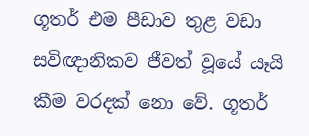ගූතර් එම පීඩාව තුළ වඩා සවිඥානිකව ජීවත් වූයේ යෑයි කීම වරදක්‌ නො වේ. ගූතර්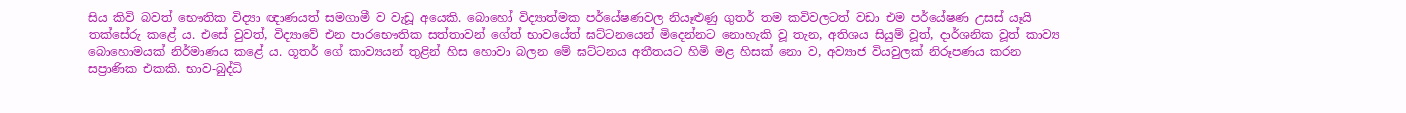සිය කිවි බවත් භෞතික විද්‍යා ඥාණයත් සමගාමී ව වැඩූ අයෙකි. බොහෝ විද්‍යාත්මක පර්යේෂණවල නියෑළුණු ගුතර් තම කවිවලටත් වඩා එම පර්යේෂණ උසස්‌ යෑයි තක්‌සේරු කළේ ය. එසේ වුවත්, විද්‍යාවේ එන පාරභෞතික සත්තාවන් ගේත් භාවයේත් ඝට්‌ටනයෙන් මිදෙන්නට නොහැකි වූ තැන, අතිශය සියුම් වූත්, දාර්ශනික වූත් කාව්‍ය බොහොමයක්‌ නිර්මාණය කළේ ය. ගූතර් ගේ කාව්‍යයන් තුළින් හිස හොවා බලන මේ ඝට්‌ටනය අතීතයට හිමි මළ හිසක්‌ නො ව, අව්‍යාජ වියවුලක්‌ නිරූපණය කරන සප්‍රාණික එකකි. භාව-බුද්ධි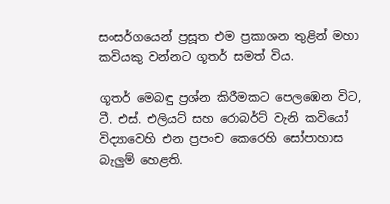සංසර්ගයෙන් ප්‍රසූත එම ප්‍රකාශන තුළින් මහා කවියකු වන්නට ගූතර් සමත් විය.

ගූතර් මෙබඳු ප්‍රශ්න කිරීමකට පෙලඹෙන විට, ටී. එස්‌. එලියට්‌ සහ රොබර්ට්‌ වැනි කවියෝ විද්‍යාවෙහි එන ප්‍රපංච කෙරෙහි සෝපාහාස බැලුම් හෙළති.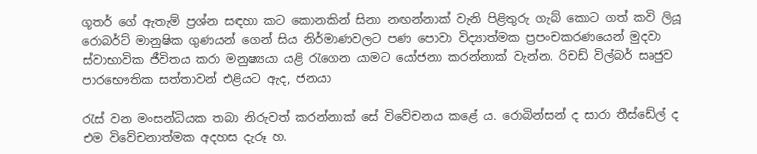ගූතර් ගේ ඇතැම් ප්‍රශ්න සඳහා කට කොනකින් සිනා නඟන්නාක්‌ වැනි පිළිතුරු ගැබ් කොට ගත් කවි ලියූ රොබර්ට්‌ මානුෂික ගුණයන් ගෙන් සිය නිර්මාණවලට පණ පොවා විද්‍යාත්මක ප්‍රපංචකරණයෙන් මුදවා ස්‌වාභාවික ජීවිතය කරා මනුෂ්‍යයා යළි රැගෙන යාමට යෝජනා කරන්නාක්‌ වැන්න. රිචඩ් විල්බර් සෘජුව පාරභෞතික සත්තාවන් එළියට ඇද, ජනයා

රැස්‌ වන මංසන්ධියක තබා නිරුවත් කරන්නාක්‌ සේ විවේචනය කළේ ය. රොබින්සන් ද සාරා තීස්‌ඩේල් ද එම විවේචනාත්මක අදහස දැරූ හ.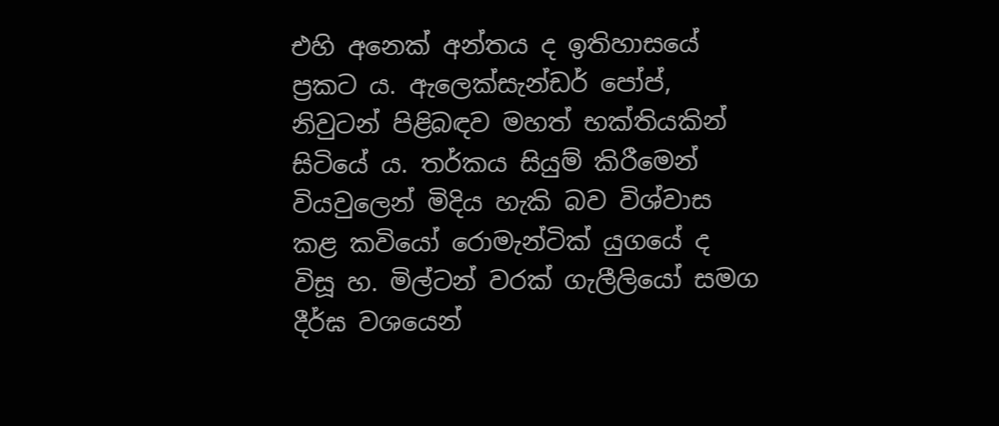එහි අනෙක්‌ අන්තය ද ඉතිහාසයේ ප්‍රකට ය. ඇලෙක්‌සැන්ඩර් පෝප්, නිවුටන් පිළිබඳව මහත් භක්‌තියකින් සිටියේ ය. තර්කය සියුම් කිරීමෙන් වියවුලෙන් මිදිය හැකි බව විශ්වාස කළ කවියෝ රොමැන්ටික්‌ යුගයේ ද විසූ හ. මිල්ටන් වරක්‌ ගැලීලියෝ සමග දීර්ඝ වශයෙන්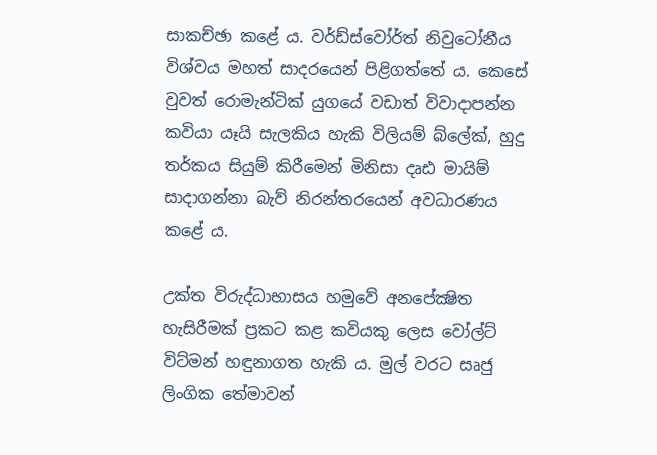සාකච්ඡා කළේ ය. වර්ඩ්ස්‌වෝර්ත් නිවුටෝනීය විශ්වය මහත් සාදරයෙන් පිළිගත්තේ ය. කෙසේ වුවත් රොමැන්ටික්‌ යුගයේ වඩාත් විවාදාපන්න කවියා යෑයි සැලකිය හැකි විලියම් බ්ලේක්‌, හුදු තර්කය සියුම් කිරීමෙන් මිනිසා දෘඪ මායිම් සාදාගන්නා බැව් නිරන්තරයෙන් අවධාරණය කළේ ය.

උක්‌ත විරුද්ධාභාසය හමුවේ අනපේක්‍ෂිත හැසිරීමක්‌ ප්‍රකට කළ කවියකු ලෙස වෝල්ට්‌ විට්‌මන් හඳුනාගත හැකි ය. මුල් වරට සෘජු ලිංගික තේමාවන්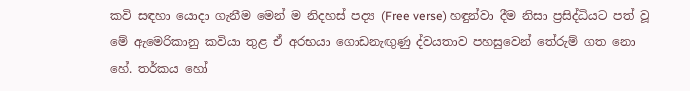කවි සඳහා යොදා ගැනීම මෙන් ම නිදහස්‌ පද්‍ය (Free verse) හඳුන්වා දීම නිසා ප්‍රසිද්ධියට පත් වූ මේ ඇමෙරිකානු කවියා තුළ ඒ අරභයා ගොඩනැඟුණු ද්වයතාව පහසුවෙන් තේරුම් ගත නො හේ. තර්කය හෝ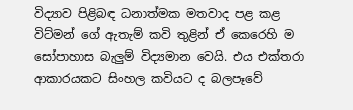විද්‍යාව පිළිබඳ ධනාත්මක මතවාද පළ කළ විට්‌මන් ගේ ඇතැම් කවි තුළින් ඒ කෙරෙහි ම සෝපාහාස බැලුම් විද්‍යමාන වෙයි. එය එක්‌තරා ආකාරයකට සිංහල කවියට ද බලපෑවේ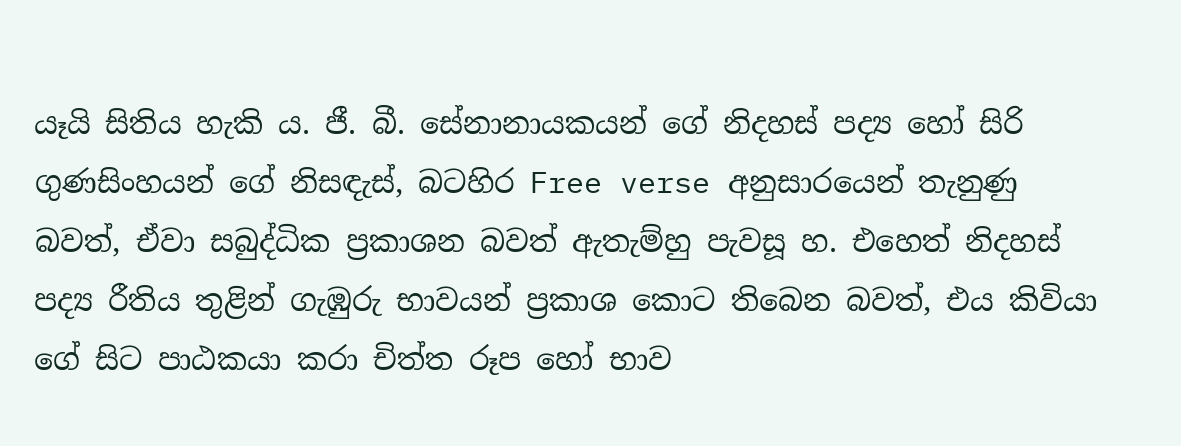යෑයි සිතිය හැකි ය. ජී. බී. සේනානායකයන් ගේ නිදහස්‌ පද්‍ය හෝ සිරි ගුණසිංහයන් ගේ නිසඳැස්‌, බටහිර Free verse අනුසාරයෙන් තැනුණු බවත්, ඒවා සබුද්ධික ප්‍රකාශන බවත් ඇතැම්හු පැවසූ හ. එහෙත් නිදහස්‌ පද්‍ය රීතිය තුළින් ගැඹුරු භාවයන් ප්‍රකාශ කොට තිබෙන බවත්, එය කිවියා ගේ සිට පාඨකයා කරා චිත්ත රූප හෝ භාව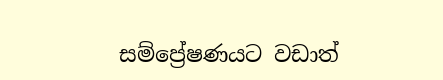සම්ප්‍රේෂණයට වඩාත්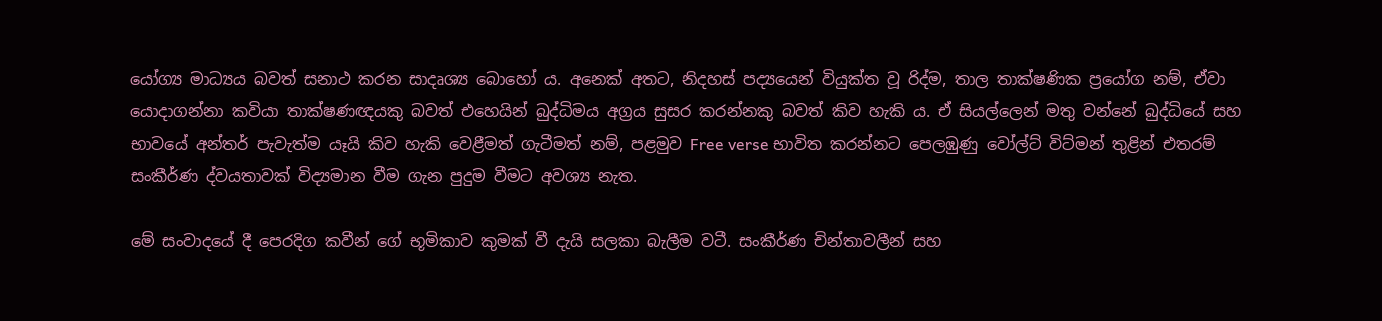යෝග්‍ය මාධ්‍යය බවත් සනාථ කරන සාදෘශ්‍ය බොහෝ ය. අනෙක්‌ අතට, නිදහස්‌ පද්‍යයෙන් වියුක්‌ත වූ රිද්ම, තාල තාක්‌ෂණික ප්‍රයෝග නම්, ඒවා යොදාගන්නා කවියා තාක්‌ෂණඥයකු බවත් එහෙයින් බුද්ධිමය අග්‍රය සුසර කරන්නකු බවත් කිව හැකි ය. ඒ සියල්ලෙන් මතු වන්නේ බුද්ධියේ සහ භාවයේ අන්තර් පැවැත්ම යෑයි කිව හැකි වෙළීමත් ගැටීමත් නම්, පළමුව Free verse භාවිත කරන්නට පෙලඹුණු වෝල්ට්‌ විට්‌මන් තුළින් එතරම් සංකීර්ණ ද්වයතාවක්‌ විද්‍යමාන වීම ගැන පුදුම වීමට අවශ්‍ය නැත.

මේ සංවාදයේ දී පෙරදිග කවීන් ගේ භූමිකාව කුමක්‌ වී දැයි සලකා බැලීම වටී. සංකීර්ණ චින්තාවලීන් සහ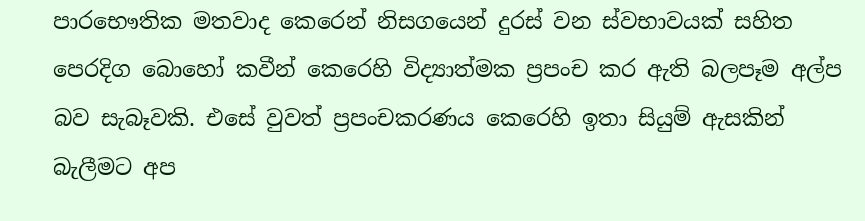පාරභෞතික මතවාද කෙරෙන් නිසගයෙන් දුරස්‌ වන ස්‌වභාවයක්‌ සහිත පෙරදිග බොහෝ කවීන් කෙරෙහි විද්‍යාත්මක ප්‍රපංච කර ඇති බලපෑම අල්ප බව සැබෑවකි. එසේ වුවත් ප්‍රපංචකරණය කෙරෙහි ඉතා සියුම් ඇසකින් බැලීමට අප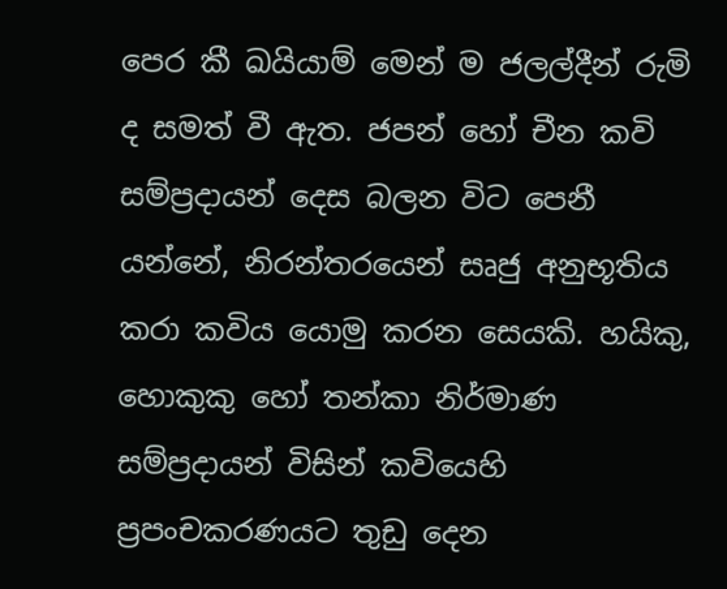පෙර කී ඛයියාම් මෙන් ම ජලල්දීන් රුමි ද සමත් වී ඇත. ජපන් හෝ චීන කවි සම්ප්‍රදායන් දෙස බලන විට පෙනී යන්නේ, නිරන්තරයෙන් සෘජු අනුභූතිය කරා කවිය යොමු කරන සෙයකි. හයිකු, හොකුකු හෝ තන්කා නිර්මාණ සම්ප්‍රදායන් විසින් කවියෙහි ප්‍රපංචකරණයට තුඩු දෙන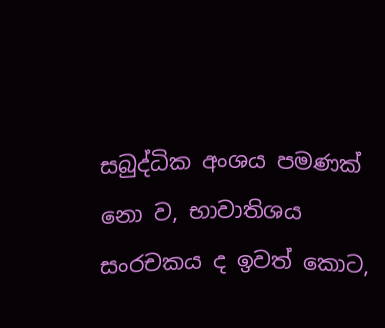සබුද්ධික අංශය පමණක්‌ නො ව, භාවාතිශය සංරචකය ද ඉවත් කොට,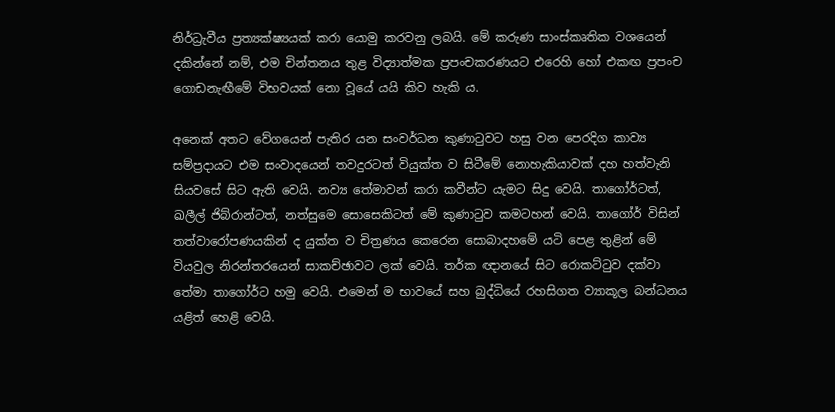නිර්ධ්‍රැවීය ප්‍රත්‍යක්‌ෂ්‍යයක්‌ කරා යොමු කරවනු ලබයි. මේ කරුණ සාංස්‌කෘතික වශයෙන් දකින්නේ නම්, එම චින්තනය තුළ විද්‍යාත්මක ප්‍රපංචකරණයට එරෙහි හෝ එකඟ ප්‍රපංච ගොඩනැඟීමේ විභවයක්‌ නො වූයේ යයි කිව හැකි ය.

අනෙක්‌ අතට වේගයෙන් පැතිර යන සංවර්ධන කුණාටුවට හසු වන පෙරදිග කාව්‍ය සම්ප්‍රදායට එම සංවාදයෙන් තවදුරටත් වියුක්‌ත ව සිටීමේ නොහැකියාවක්‌ දහ හත්වැනි සියවසේ සිට ඇති වෙයි. නව්‍ය තේමාවන් කරා කවීන්ට යැමට සිදු වෙයි. තාගෝර්ටත්, ඛලීල් ජිබ්රාන්ටත්, නත්සුමෙ සොසෙකිටත් මේ කුණාටුව කමටහන් වෙයි. තාගෝර් විසින් තත්වාරෝපණයකින් ද යුක්‌ත ව චිත්‍රණය කෙරෙන සොබාදහමේ යටි පෙළ තුළින් මේ වියවුල නිරන්තරයෙන් සාකච්ඡාවට ලක්‌ වෙයි. තර්ක ඥානයේ සිට රොකට්‌ටුව දක්‌වා තේමා තාගෝර්ට හමු වෙයි. එමෙන් ම භාවයේ සහ බුද්ධියේ රහසිගත ව්‍යාකූල බන්ධනය යළිත් හෙළි වෙයි.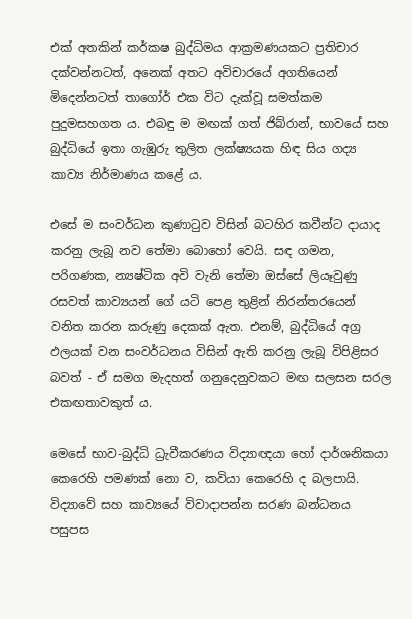එක්‌ අතකින් කර්කෂ බුද්ධිමය ආක්‍රමණයකට ප්‍රතිචාර දක්‌වන්නටත්, අනෙක්‌ අතට අවිචාරයේ අගතියෙන් මිදෙන්නටත් තාගෝර් එක විට දැක්‌වූ සමත්කම පුදුමසහගත ය. එබඳු ම මඟක්‌ ගත් ජිබ්රාන්, භාවයේ සහ බුද්ධියේ ඉතා ගැඹුරු තුලිත ලක්‌ෂ්‍යයක හිඳ සිය ගද්‍ය කාව්‍ය නිර්මාණය කළේ ය.

එසේ ම සංවර්ධන කුණාටුව විසින් බටහිර කවීන්ට දායාද කරනු ලැබූ නව තේමා බොහෝ වෙයි. සඳ ගමන, පරිගණක, න්‍යෂ්ටික අවි වැනි තේමා ඔස්‌සේ ලියෑවුණු රසවත් කාව්‍යයන් ගේ යටි පෙළ තුළින් නිරන්තරයෙන් වනිත කරන කරුණු දෙකක්‌ ඇත. එනම්, බුද්ධියේ අග්‍ර ඵලයක්‌ වන සංවර්ධනය විසින් ඇති කරනු ලැබූ විපිළිසර බවත් - ඒ සමග මැදහත් ගනුදෙනුවකට මඟ සලසන සරල එකඟතාවකුත් ය.

මෙසේ භාව-බුද්ධි ධ්‍රැවීකරණය විද්‍යාඥයා හෝ දාර්ශනිකයා කෙරෙහි පමණක්‌ නො ව, කවියා කෙරෙහි ද බලපායි. විද්‍යාවේ සහ කාව්‍යයේ විවාදාපන්න සරණ බන්ධනය පසුපස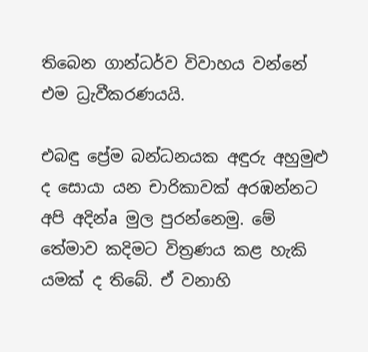තිබෙන ගාන්ධර්ව විවාහය වන්නේ එම ධ්‍රැවීකරණයයි.

එබඳු ප්‍රේම බන්ධනයක අඳුරු අහුමුළු ද සොයා යන චාරිකාවක්‌ අරඹන්නට අපි අදින්a මුල පුරන්නෙමු. මේ තේමාව කදිමට විත්‍රණය කළ හැකි යමක්‌ ද තිබේ. ඒ වනාහි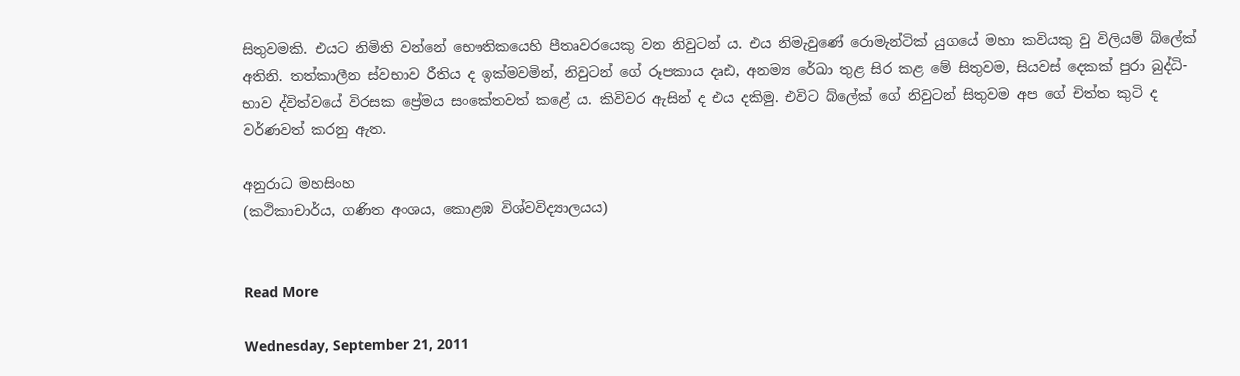සිතුවමකි. එයට නිමිති වන්නේ භෞතිකයෙහි පීතෘවරයෙකු වන නිවුටන් ය. එය නිමැවුණේ රොමැන්ටික්‌ යුගයේ මහා කවියකු වු විලියම් බ්ලේක්‌ අතිනි. තත්කාලීන ස්‌වභාව රීතිය ද ඉක්‌මවමින්, නිවුටන් ගේ රූපකාය දෘඪ, අනම්‍ය රේඛා තුළ සිර කළ මේ සිතුවම, සියවස්‌ දෙකක්‌ පුරා බුද්ධි-භාව ද්විත්වයේ විරසක ප්‍රේමය සංකේතවත් කළේ ය. කිවිවර ඇසින් ද එය දකිමු. එවිට බ්ලේක්‌ ගේ නිවුටන් සිතුවම අප ගේ චිත්ත කුටි ද වර්ණවත් කරනු ඇත.

අනුරාධ මහසිංහ
(කථිකාචාර්ය, ගණිත අංශය, කොළඹ විශ්වවිද්‍යාලයය)


Read More

Wednesday, September 21, 2011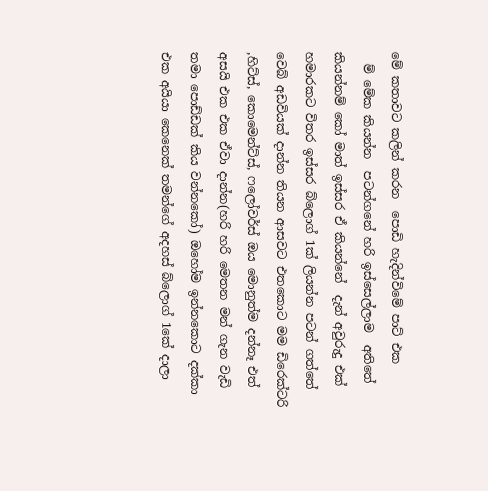මේ කතාවට කලින් කරන  පොඩි හැදින්විමේ පාට් එක
  ම් මේක කියන්න  පටන්ගනේ හරි ඉස්සෙල්ලාම  අතිතේ කියන්නම් කෝ මාත් ඉස්සර ඒ කියන්නේ  දැන් අවුරුදු එක් හමාරකට විතර ඉස්සර බ්ලොග් 1ක් ලියන්න පටන් ගත්තේ වෙබ් අඩවියක් දාන්න තියන ආසවට එතකොට මම ඩිරෙක්ටරි ,හිට්ස්, කොමෙන්ට්ස්, ෆලෝවර්ස් ඔය මොනුත්ම දන්නෑ එත් අසයි එක එක ඒවා දාන්න(හරි හරි මෙතන මන් ගැන වැඩි තමා පොඩ්ඩක් කිය වන්නකෝ) ඔහෝම ඉන්නකොට දක්කා එක අයියා කෙනෙක් තමන්ගේ අදහස් බ්ලොග් 1කේ දාලා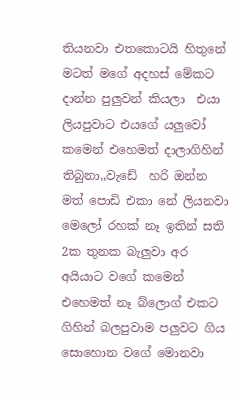තියනවා එතකොටයි හිතුනේ මටත් මගේ අදහස් මේකට දාන්න පුලුවන් කියලා  එයා ලියපුවාට එයගේ යලුවෝ කමෙන් එහෙමත් දාලාගිහින් තිබුනා,,වැඩේ  හරි ඔන්න මත් පොඩි එකා නේ ලියනවා මෙලෝ රහක් නෑ ඉතින් සති 2ක තුනක බැලුවා අර අයියාට වගේ කමෙන් එහෙමත් නෑ බ්ලොග් එකට ගිහින් බලපුවාම පලුවට ගිය සොහොන වගේ මොනවා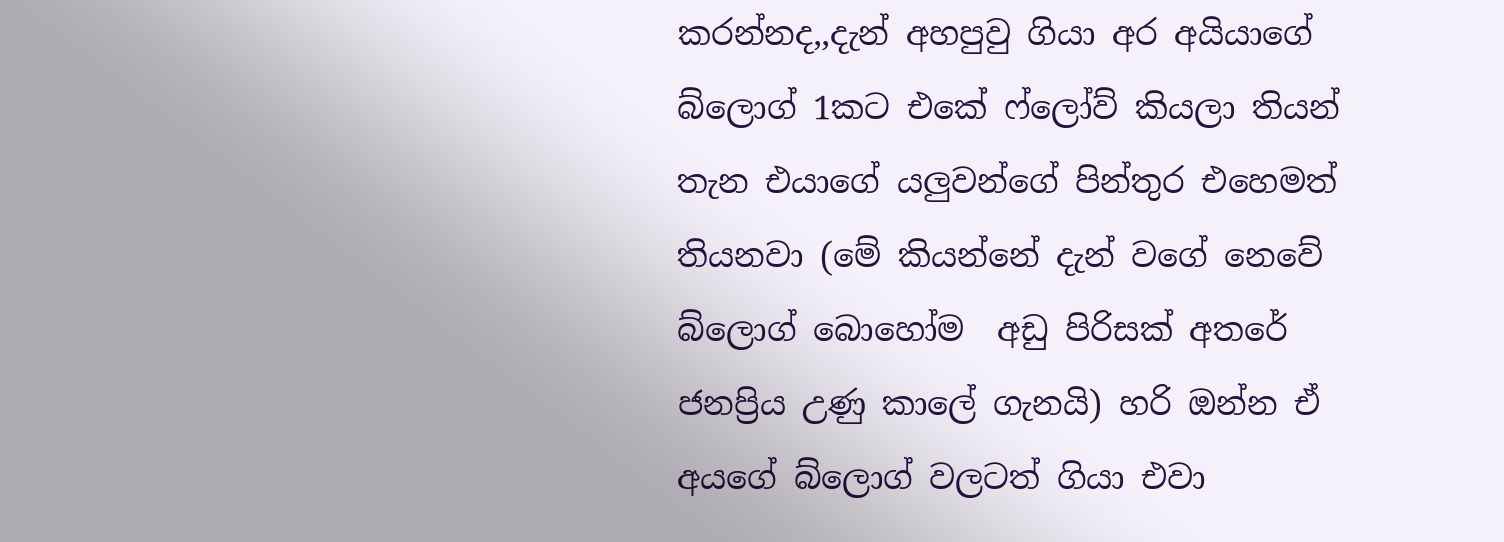කරන්නද,,දැන් අහපුවු ගියා අර අයියාගේ බ්ලොග් 1කට එකේ ෆ්ලෝව් කියලා තියන් තැන එයාගේ යලුවන්ගේ පින්තුර එහෙමත් තියනවා (මේ කියන්නේ දැන් වගේ නෙවේ බ්ලොග් බොහෝම  අඩු පිරිසක් අතරේ ජනප්‍රිය උණු කාලේ ගැනයි) හරි ඔන්න ඒ අයගේ බ්ලොග් වලටත් ගියා එවා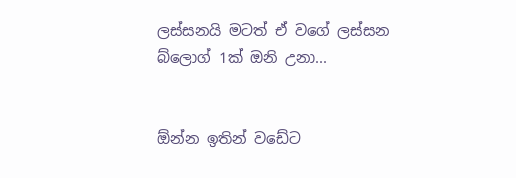ලස්සනයි මටත් ඒ වගේ ලස්සන බ්ලොග් 1ක් ඔනි උනා...


ඕන්න ඉතින් වඩේට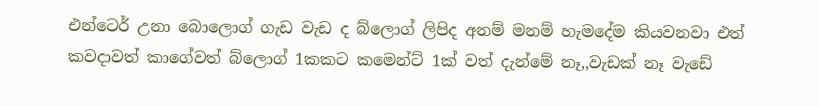එන්ටෙර් උනා බොලොග් ගැඩ වැඩ ද බ්ලොග් ලිපිද අනම් මනම් හැමදේම කියවනවා එත් කවදාවත් කාගේවත් බ්ලොග් 1කකට කමෙන්ට් 1ක් වත් දැන්මේ නෑ,,වැඩක් නෑ වැඩේ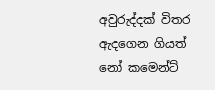අවුරුද්දක් විතර ඇදගෙන ගියත් නෝ කමෙන්ට්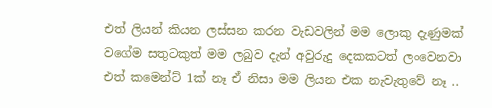එත් ලියන් කියන ලස්සන කරන වැඩවලින් මම ලොකු දැණුමක් වගේම සතුටකුත් මම ලබුව දැන් අවුරුදු දෙකකටත් ලංවෙනවා එත් කමෙන්ට් 1ක් නෑ ඒ නිසා මම ලියන එක නැවැතුවේ නෑ ..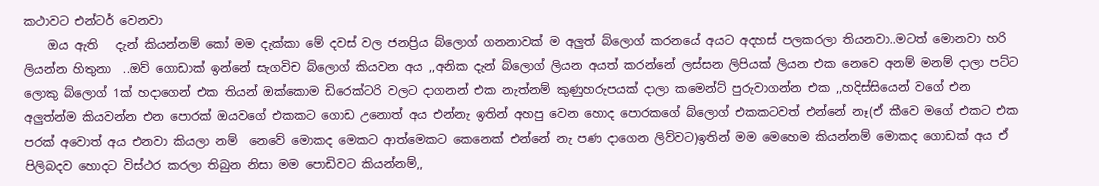කථාවට එන්ටර් වෙනවා
    ඔය ඇති   දැන් කියන්නම් කෝ මම දැක්කා මේ දවස් වල ජනප්‍රිය බ්ලොග් ගනනාවක් ම අලුත් බ්ලොග් කරනයේ අයට අදහස් පලකරලා තියනවා..මටත් මොනවා හරි ලියන්න හිතුනා  ..ඔව් ගොඩාක් ඉන්නේ සැගවිච බ්ලොග් කියවන අය ,,අනික දැන් බ්ලොග් ලියන අයත් කරන්නේ ලස්සන ලිපියක් ලියන එක නෙවෙ අනම් මනම් දාලා පට්ට ලොකු බ්ලොග් 1ක් හදාගෙන් එක තියන් ඔක්කොම ඩිරෙක්ටරි වලට දාගනන් එක නැත්නම් කුණුහරුපයක් දාලා කමෙන්ට් පුරුවාගන්න එක ,,හදිස්සියෙන් වගේ එන අලුත්න්ම කියවන්න එන පොරක් ඔයවගේ එකකට ගොඩ උනොත් අය එන්නැ ඉතින් අහපු වෙන හොද පොරකගේ බ්ලොග් එකකටවත් එන්නේ නෑ(ඒ කීවෙ මගේ එකට එක පරක් අවොත් අය එනවා කියලා නම්  නෙවේ මොකද මෙකට ආත්මෙකට කෙනෙක් එන්නේ නැ පණ දාගෙන ලිව්වට)ඉතින් මම මෙහෙම කියන්නම් මොකද ගොඩක් අය ඒ පිලිබදව හොදට විස්ථර කරලා තිබුන නිසා මම පොඩිවට කියන්නම්,,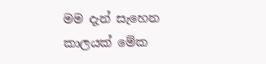මම දැන් සැහෙන කාලයක් මේක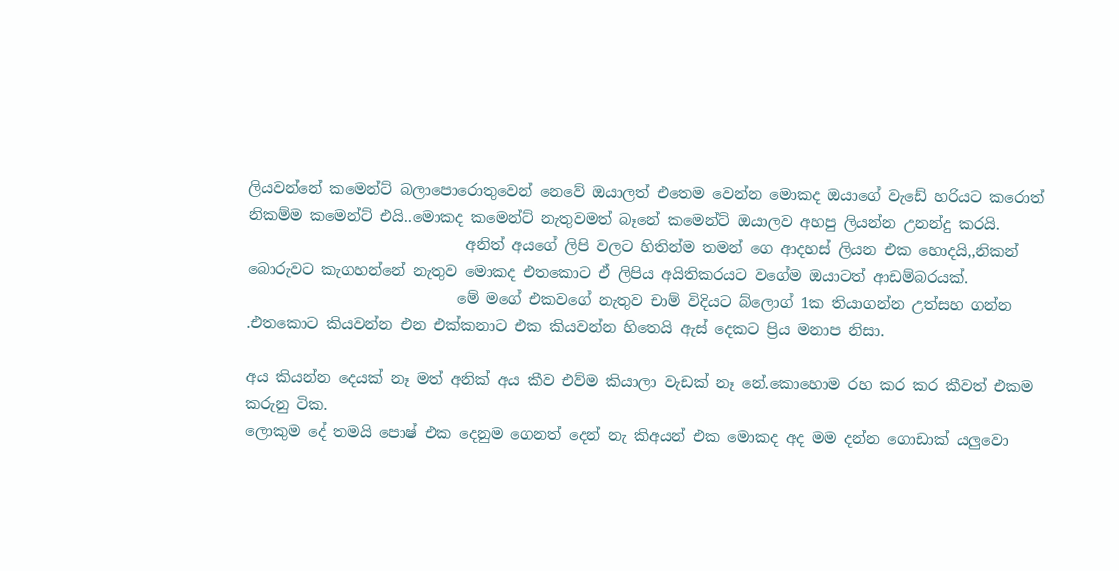ලියවන්නේ කමෙන්ට් බලාපොරොතුවෙන් නෙවේ ඔයාලත් එතෙම වෙන්න මොකද ඔයාගේ වැඩේ හරියට කරොත්  නිකම්ම කමෙන්ට් එයි..මොකද කමෙන්ට් නැතුවමත් බෑනේ කමෙන්ට් ඔයාලව අහපු ලියන්න උනන්දු කරයි.
                             අනිත් අයගේ ලිපි වලට හිතින්ම තමන් ගෙ ආදහස් ලියන එක හොදයි,,නිකන් බොරුවට කැගහන්නේ නැතුව මොකද එතකොට ඒ ලිපිය අයිතිකරයට වගේම ඔයාටත් ආඩම්බරයක්.
                            මේ මගේ එකවගේ නැතුව චාම් විදියට බ්ලොග් 1ක තියාගන්න උත්සහ ගන්න .එතකොට කියවන්න එන එක්කනාට එක කියවන්න හිතෙයි ඇස් දෙකට ප්‍රිය මනාප නිසා.

අය කියන්න දෙයක් නෑ මත් අනික් අය කීව එව්ම කියාලා වැඩක් නෑ නේ.කොහොම රහ කර කර කීවත් එකම කරුනු ටික.
ලොකුම දේ තමයි පොෂ් එක දෙනුම ගෙනත් දෙන් නැ කිඅයන් එක මොකද අද මම දන්න ගොඩාක් යලුවො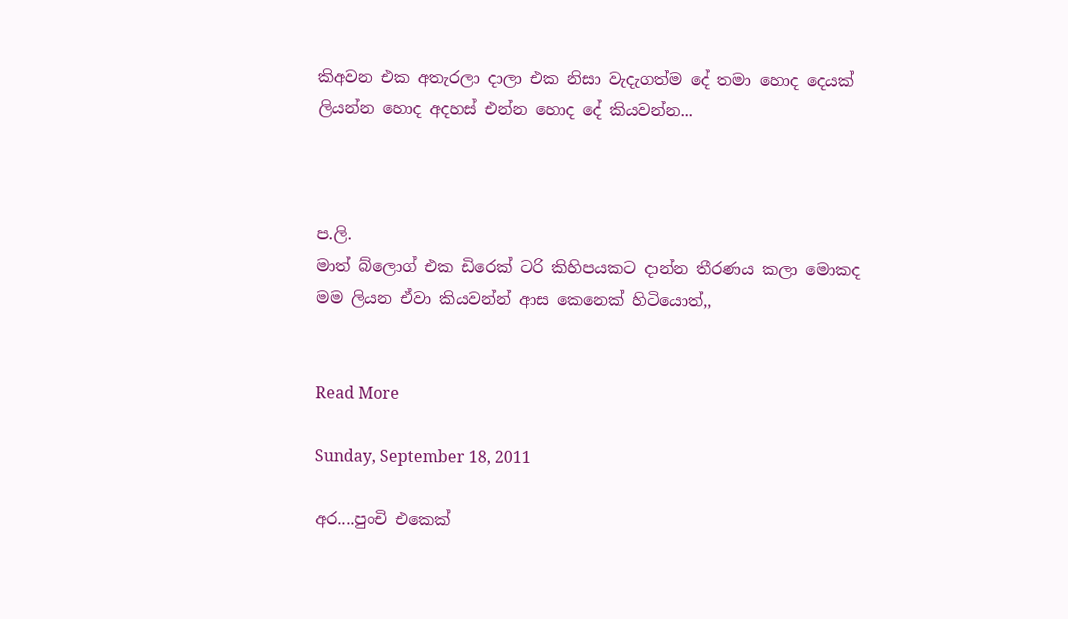කිඅවන එක අතැරලා දාලා එක නිසා වැදැගත්ම දේ තමා හොද දෙයක් ලියන්න හොද අදහස් එන්න හොද දේ කියවන්න...



ප.ලි.
මාත් බ්ලොග් එක ඩිරෙක් ටරි කිහිපයකට දාන්න තීරණය කලා මොකද මම ලියන ඒවා කියවන්න් ආස කෙනෙක් හිටියොත්,,


Read More

Sunday, September 18, 2011

අර....පුංචි එකෙක්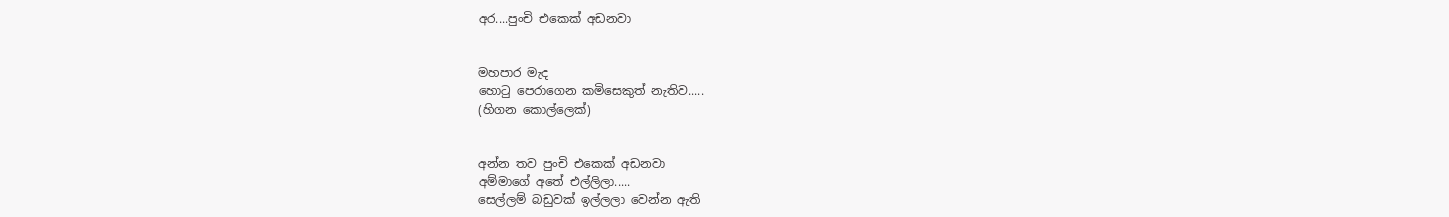අර....පුංචි එකෙක් අඩනවා


මහපාර මැද
හො‍ටු පෙරාගෙන කමිසෙකුත් නැතිව.....
(හිගන කොල්ලෙක්)


අන්න තව පුංචි එකෙක් අඩනවා
අම්මාගේ අතේ එල්ලිලා.....
සෙල්ලම් බඩුවක් ඉල්ලලා වෙන්න ඇති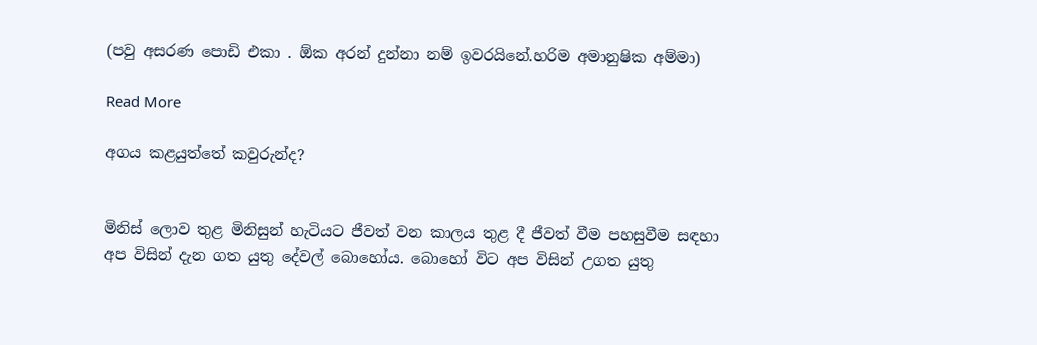(පවු අසරණ පොඩි එකා . ඕක අරන් දුන්නා නම් ඉවරයිනේ.හරිම අමානුෂික අම්මා)

Read More

අගය කළයුත්තේ කවුරුන්ද?


මිනිස්‌ ලොව තුළ මිනිසුන් හැටියට ජීවත් වන කාලය තුළ දී ජීවත් වීම පහසුවීම සඳහා අප විසින් දැන ගත යුතු දේවල් බොහෝය. බොහෝ විට අප විසින් උගත යුතු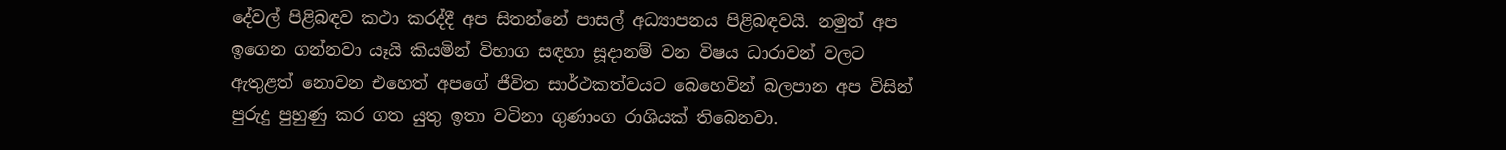දේවල් පිළිබඳව කථා කරද්දී අප සිතන්නේ පාසල් අධ්‍යාපනය පිළිබඳවයි. නමුත් අප ඉගෙන ගන්නවා යෑයි කියමින් විභාග සඳහා සූදානම් වන විෂය ධාරාවන් වලට ඇතුළත් නොවන එහෙත් අපගේ ජීවිත සාර්ථකත්වයට බෙහෙවින් බලපාන අප විසින් පුරුදු පුහුණු කර ගත යුතු ඉතා වටිනා ගුණාංග රාශියක්‌ තිබෙනවා.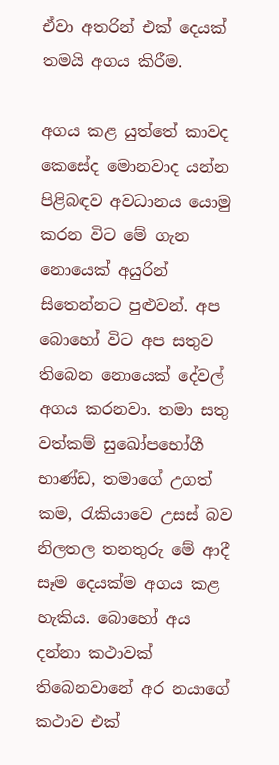ඒවා අතරින් එක්‌ දෙයක්‌ තමයි අගය කිරීම.

අගය කළ යුත්තේ කාවද කෙසේද මොනවාද යන්න පිළිබඳව අවධානය යොමු කරන විට මේ ගැන නොයෙක්‌ අයුරින් සිතෙන්නට පුළුවන්. අප බොහෝ විට අප සතුව තිබෙන නොයෙක්‌ දේවල් අගය කරනවා. තමා සතු වත්කම් සුඛෝපභෝගී භාණ්‌ඩ, තමාගේ උගත් කම, රැකියාවෙ උසස්‌ බව නිලතල තනතුරු මේ ආදී සෑම දෙයක්‌ම අගය කළ හැකිය. බොහෝ අය දන්නා කථාවක්‌ තිබෙනවානේ අර නයාගේ කථාව එක්‌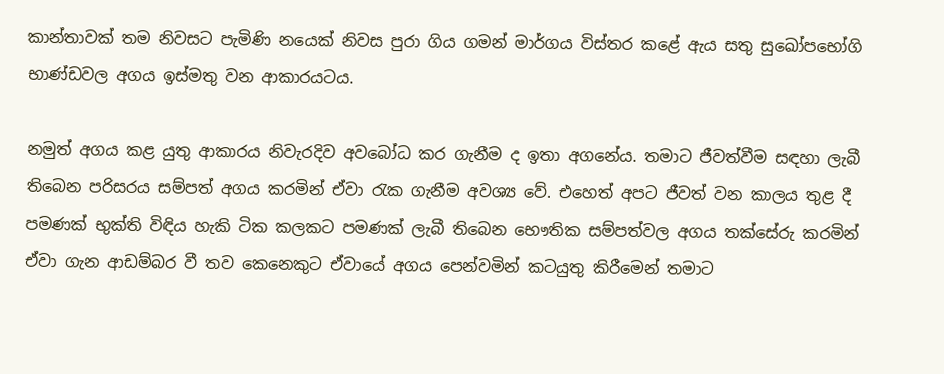කාන්තාවක්‌ තම නිවසට පැමිණි නයෙක්‌ නිවස පුරා ගිය ගමන් මාර්ගය විස්‌තර කළේ ඇය සතු සුඛෝපභෝගි භාණ්‌ඩවල අගය ඉස්‌මතු වන ආකාරයටය.

නමුත් අගය කළ යුතු ආකාරය නිවැරදිව අවබෝධ කර ගැනීම ද ඉතා අගනේය. තමාට ජීවත්වීම සඳහා ලැබී තිබෙන පරිසරය සම්පත් අගය කරමින් ඒවා රැක ගැනීම අවශ්‍ය වේ. එහෙත් අපට ජීවත් වන කාලය තුළ දී පමණක්‌ භුක්‌ති විඳිය හැකි ටික කලකට පමණක්‌ ලැබී තිබෙන භෞතික සම්පත්වල අගය තක්‌සේරු කරමින් ඒවා ගැන ආඩම්බර වී තව කෙනෙකුට ඒවායේ අගය පෙන්වමින් කටයුතු කිරීමෙන් තමාට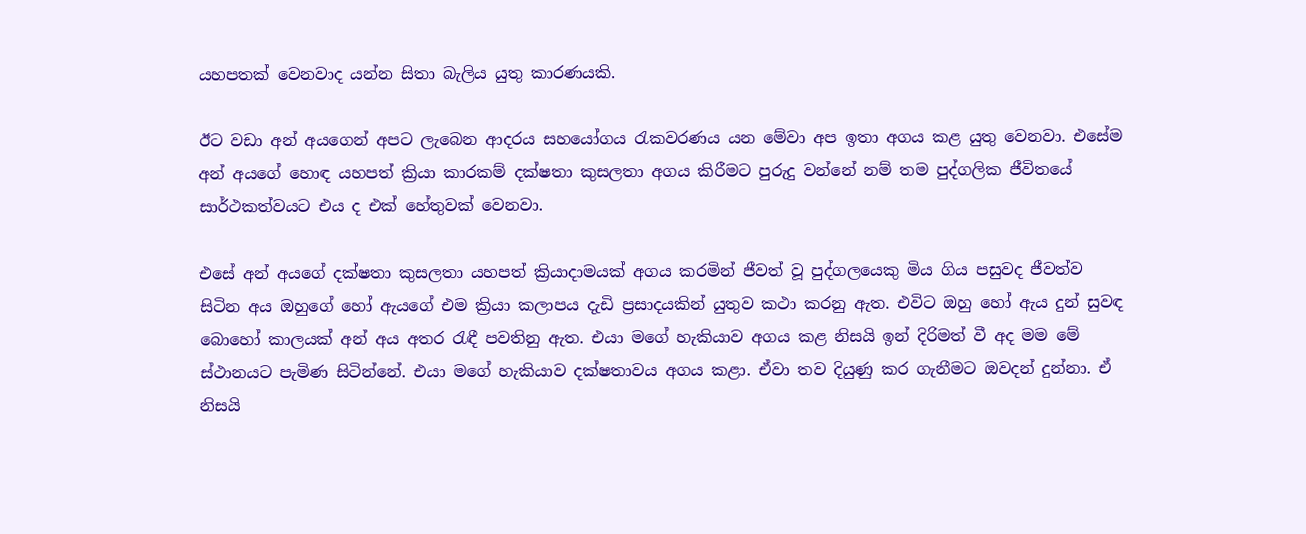යහපතක්‌ වෙනවාද යන්න සිතා බැලිය යුතු කාරණයකි.

ඊට වඩා අන් අයගෙන් අපට ලැබෙන ආදරය සහයෝගය රැකවරණය යන මේවා අප ඉතා අගය කළ යුතු වෙනවා. එසේම අන් අයගේ හොඳ යහපත් ක්‍රියා කාරකම් දක්‌ෂතා කුසලතා අගය කිරීමට පුරුදු වන්නේ නම් තම පුද්ගලික ජීවිතයේ සාර්ථකත්වයට එය ද එක්‌ හේතුවක්‌ වෙනවා.

එසේ අන් අයගේ දක්‌ෂතා කුසලතා යහපත් ක්‍රියාදාමයක්‌ අගය කරමින් ජීවත් වූ පුද්ගලයෙකු මිය ගිය පසුවද ජීවත්ව සිටින අය ඔහුගේ හෝ ඇයගේ එම ක්‍රියා කලාපය දැඩි ප්‍රසාදයකින් යුතුව කථා කරනු ඇත. එවිට ඔහු හෝ ඇය දුන් සුවඳ බොහෝ කාලයක්‌ අන් අය අතර රැඳී පවතිනු ඇත. එයා මගේ හැකියාව අගය කළ නිසයි ඉන් දිරිමත් වී අද මම මේ ස්‌ථානයට පැමිණ සිටින්නේ. එයා මගේ හැකියාව දක්‌ෂතාවය අගය කළා. ඒවා තව දියුණු කර ගැනීමට ඔවදන් දුන්නා. ඒ නිසයි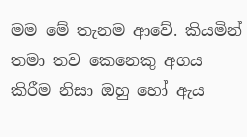මම මේ තැනම ආවේ. කියමින් තමා තව කෙනෙකු අගය කිරීම නිසා ඔහු හෝ ඇය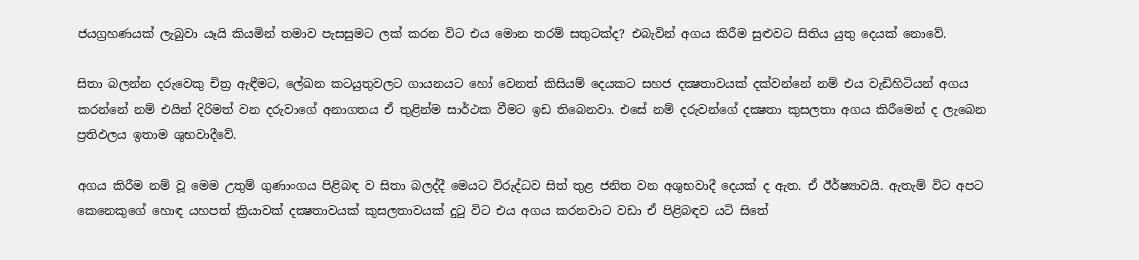ජයග්‍රහණයක්‌ ලැබුවා යෑයි කියමින් තමාව පැසසුමට ලක්‌ කරන විට එය මොන තරම් සතුටක්‌ද? එබැවින් අගය කිරීම සුළුවට සිතිය යුතු දෙයක්‌ නොවේ.

සිතා බලන්න දරුවෙකු චිත්‍ර ඇඳීමට, ලේඛන කටයුතුවලට ගායනයට හෝ වෙනත් කිසියම් දෙයකට සහජ දක්‍ෂතාවයක්‌ දක්‌වන්නේ නම් එය වැඩිහිටියන් අගය කරන්නේ නම් එයින් දිරිමත් වන දරුවාගේ අනාගතය ඒ තුළින්ම සාර්ථක වීමට ඉඩ තිබෙනවා. එසේ නම් දරුවන්ගේ දක්‍ෂතා කුසලතා අගය කිරීමෙන් ද ලැබෙන ප්‍රතිඵලය ඉතාම ශුභවාදීවේ.

අගය කිරීම නම් වූ මෙම උතුම් ගුණාංගය පිළිබඳ ව සිතා බලද්දී මෙයට විරුද්ධව සිත් තුළ ජනිත වන අශුභවාදී දෙයක්‌ ද ඇත. ඒ ඊර්ෂ්‍යාවයි. ඇතැම් විට අපට කෙනෙකුගේ හොඳ යහපත් ක්‍රියාවක්‌ දක්‍ෂතාවයක්‌ කුසලතාවයක්‌ දුටු විට එය අගය කරනවාට වඩා ඒ පිළිබඳව යටි සිතේ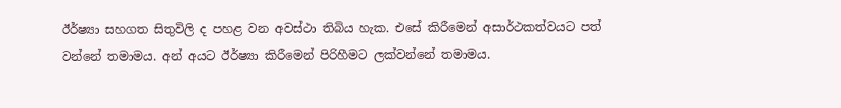ඊර්ෂ්‍යා සහගත සිතුවිලි ද පහළ වන අවස්‌ථා තිබිය හැක. එසේ කිරීමෙන් අසාර්ථකත්වයට පත් වන්නේ තමාමය. අන් අයට ඊර්ෂ්‍යා කිරීමෙන් පිරිහීමට ලක්‌වන්නේ තමාමය.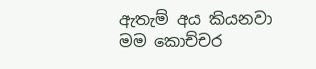ඇතැම් අය කියනවා මම කොච්චර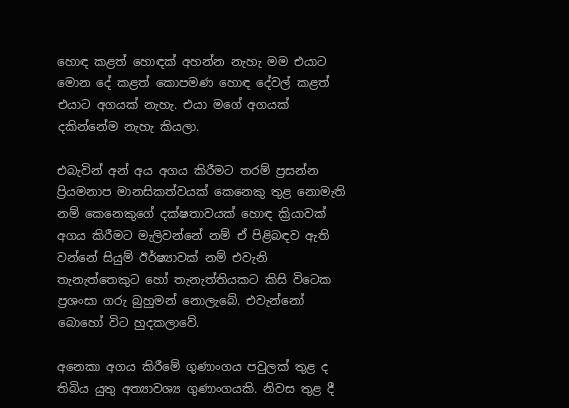හොඳ කළත් හොඳක්‌ අහන්න නැහැ මම එයාට මොන දේ කළත් කොපමණ හොඳ දේවල් කළත් එයාට අගයක්‌ නැහැ. එයා මගේ අගයක්‌ දකින්නේම නැහැ කියලා.

එබැවින් අන් අය අගය කිරීමට තරම් ප්‍රසන්න ප්‍රියමනාප මානසිකත්වයක්‌ කෙනෙකු තුළ නොමැති නම් කෙනෙකුගේ දක්‌ෂතාවයක්‌ හොඳ ක්‍රියාවක්‌ අගය කිරීමට මැලිවන්නේ නම් ඒ පිළිබඳව ඇති වන්නේ සියුම් ඊර්ෂ්‍යාවක්‌ නම් එවැනි තැනැත්තෙකුට හෝ තැනැත්තියකට කිසි විටෙක ප්‍රශංසා ගරු බුහුමන් නොලැබේ. එවැන්නෝ බොහෝ විට හුදකලාවේ.

අනෙකා අගය කිරීමේ ගුණාංගය පවුලක්‌ තුළ ද තිබිය යුතු අත්‍යාවශ්‍ය ගුණාංගයකි. නිවස තුළ දී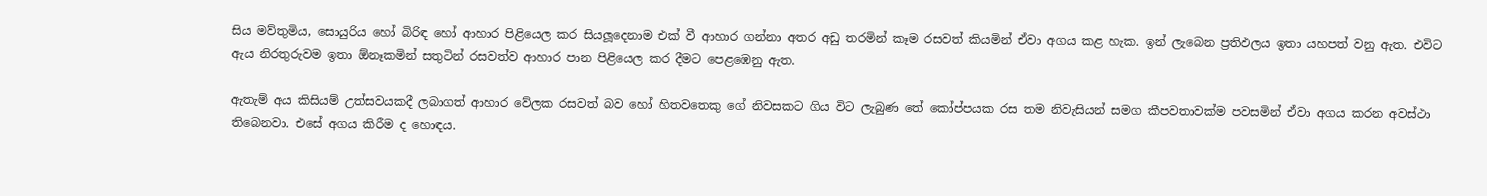සිය මව්තුමිය, සොයුරිය හෝ බිරිඳ හෝ ආහාර පිළියෙල කර සියලූදෙනාම එක්‌ වී ආහාර ගන්නා අතර අඩු තරමින් කෑම රසවත් කියමින් ඒවා අගය කළ හැක. ඉන් ලැබෙන ප්‍රතිඵලය ඉතා යහපත් වනු ඇත. එවිට ඇය නිරතුරුවම ඉතා ඕනෑකමින් සතුටින් රසවත්ව ආහාර පාන පිළියෙල කර දීමට පෙළඹෙනු ඇත.

ඇතැම් අය කිසියම් උත්සවයකදී ලබාගත් ආහාර වේලක රසවත් බව හෝ හිතවතෙකු ගේ නිවසකට ගිය විට ලැබුණ තේ කෝප්පයක රස තම නිවැසියන් සමග කීපවතාවක්‌ම පවසමින් ඒවා අගය කරන අවස්‌ථා තිබෙනවා. එසේ අගය කිරීම ද හොඳය.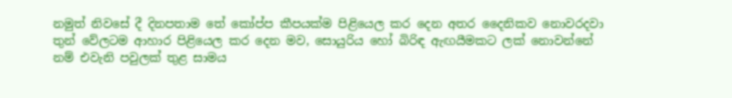නමුත් නිවසේ දී දිනපතාම තේ කෝප්ප කීපයක්‌ම පිළියෙල කර දෙන අතර දෛනිකව නොවරදවා තුන් වේලටම ආහාර පිළියෙල කර දෙන මව, සොයුරිය හෝ බිරිඳ ඇඟයීමකට ලක්‌ නොවන්නේ නම් එවැනි පවුලක්‌ තුළ සාමය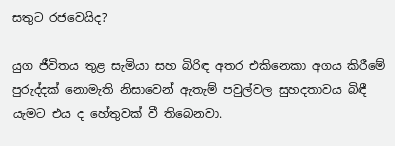සතුට රජවෙයිද?

යුග ජීවිතය තුළ සැමියා සහ බිරිඳ අතර එකිනෙකා අගය කිරීමේ පුරුද්දක්‌ නොමැති නිසාවෙන් ඇතැම් පවුල්වල සුහදතාවය බිඳී යැමට එය ද හේතුවක්‌ වී තිබෙනවා.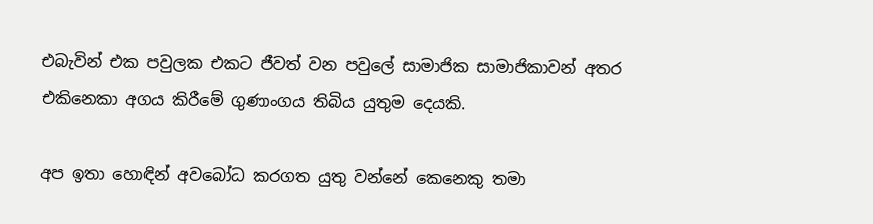එබැවින් එක පවුලක එකට ජීවත් වන පවුලේ සාමාජික සාමාජිකාවන් අතර එකිනෙකා අගය කිරීමේ ගුණාංගය තිබිය යුතුම දෙයකි.

අප ඉතා හොඳින් අවබෝධ කරගත යුතු වන්නේ කෙනෙකු තමා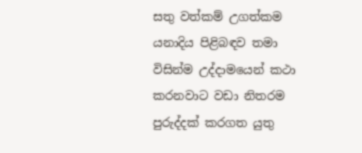සතු වත්කම් උගත්කම යනාදිය පිළිබඳව තමා විසින්ම උද්දාමයෙන් කථා කරනවාට වඩා නිතරම පුරුද්දක්‌ කරගත යුතු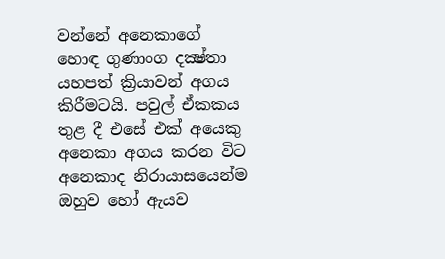වන්නේ අනෙකාගේ හොඳ ගුණාංග දක්‍ෂ්තා යහපත් ක්‍රියාවන් අගය කිරීමටයි. පවුල් ඒකකය තුළ දී එසේ එක්‌ අයෙකු අනෙකා අගය කරන විට අනෙකාද නිරායාසයෙන්ම ඔහුව හෝ ඇයව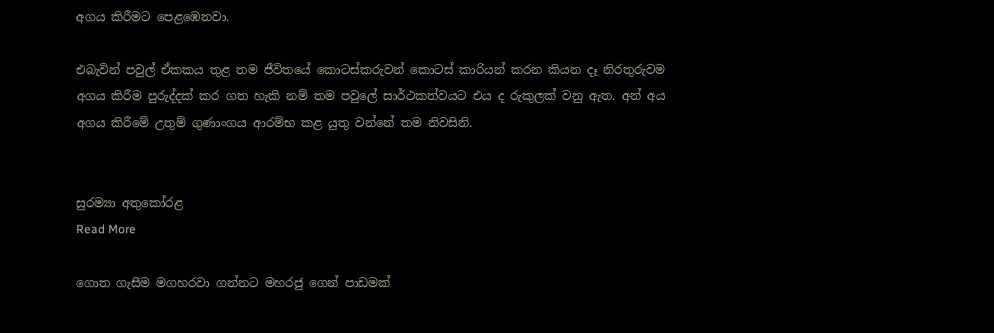අගය කිරීමට පෙළඹෙනවා.

එබැවින් පවුල් ඒකකය තුළ තම ජීවිතයේ කොටස්‌කරුවන් කොටස්‌ කාරියන් කරන කියන දෑ නිරතුරුවම අගය කිරීම පුරුද්දක්‌ කර ගත හැකි නම් තම පවුලේ සාර්ථකත්වයට එය ද රුකුලක්‌ වනු ඇත. අන් අය අගය කිරීමේ උතුම් ගුණාංගය ආරම්භ කළ යුතු වන්නේ තම නිවසිනි.


සුරම්‍යා අතුකෝරළ
Read More

ගොත ගැසීම මගහරවා ගන්නට මහරජු ගෙන් පාඩමක්‌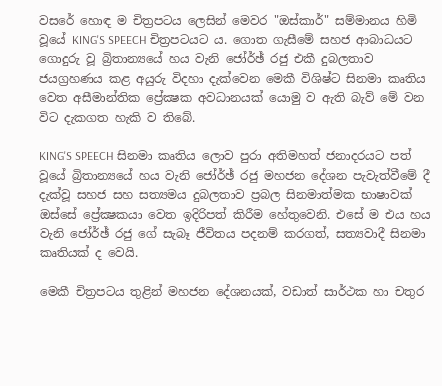වසරේ හොඳ ම චිත්‍රපටය ලෙසින් මෙවර "ඔස්‌කාර්" සම්මානය හිමි වූයේ KING'S SPEECH චිත්‍රපටයට ය. ගොත ගැසීමේ සහජ ආබාධයට ගොදුරු වූ බ්‍රිතාන්‍යයේ හය වැනි ජෝර්ඡ් රජු එකී දුබලතාව ජයග්‍රහණය කළ අයුරු විදහා දැක්‌වෙන මෙකී විශිෂ්ට සිනමා කෘතිය වෙත අසීමාන්තික ප්‍රේක්‍ෂක අවධානයක්‌ යොමු ව ඇති බැව් මේ වන විට දැකගත හැකි ව තිබේ.

KING'S SPEECH සිනමා කෘතිය ලොව පුරා අතිමහත් ජනාදරයට පත් වූයේ බ්‍රිතාන්‍යයේ හය වැනි ජෝර්ඡ් රජු මහජන දේශන පැවැත්වීමේ දී දැක්‌වූ සහජ සහ සත්‍යමය දුබලතාව ප්‍රබල සිනමාත්මක භාෂාවක්‌ ඔස්‌සේ ප්‍රේක්‍ෂකයා වෙත ඉදිරිපත් කිරීම හේතුවෙනි. එසේ ම එය හය වැනි ජෝර්ඡ් රජු ගේ සැබෑ ජීවිතය පදනම් කරගත්, සත්‍යවාදී සිනමා කෘතියක්‌ ද වෙයි.

මෙකී චිත්‍රපටය තුළින් මහජන දේශනයක්‌, වඩාත් සාර්ථක හා චතුර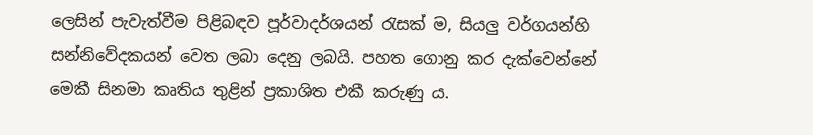ලෙසින් පැවැත්වීම පිළිබඳව පූර්වාදර්ශයන් රැසක්‌ ම, සියලු වර්ගයන්හි සන්නිවේදකයන් වෙත ලබා දෙනු ලබයි. පහත ගොනු කර දැක්‌වෙන්නේ මෙකී සිනමා කෘතිය තුළින් ප්‍රකාශිත එකී කරුණු ය.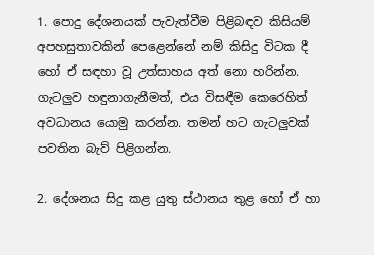1. පොදු දේශනයක්‌ පැවැත්වීම පිළිබඳව කිසියම් අපහසුතාවකින් පෙළෙන්නේ නම් කිසිදු විටක දී හෝ ඒ සඳහා වූ උත්සාහය අත් නො හරින්න. ගැටලුව හඳුනාගැනීමත්, එය විසඳීම කෙරෙහිත් අවධානය යොමු කරන්න. තමන් හට ගැටලුවක්‌ පවතින බැව් පිළිගන්න.

2. දේශනය සිදු කළ යුතු ස්‌ථානය තුළ හෝ ඒ හා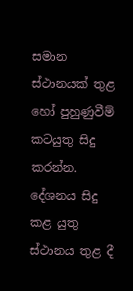සමාන ස්‌ථානයක්‌ තුළ හෝ පුහුණුවීම් කටයුතු සිදු කරන්න. දේශනය සිදු කළ යුතු ස්‌ථානය තුළ දී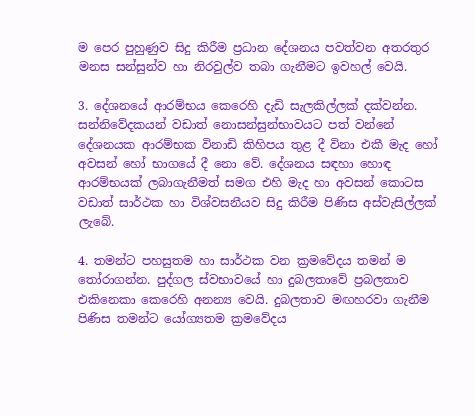ම පෙර පුහුණුව සිදු කිරීම ප්‍රධාන දේශනය පවත්වන අතරතුර මනස සන්සුන්ව හා නිරවුල්ව තබා ගැනීමට ඉවහල් වෙයි.

3. දේශනයේ ආරම්භය කෙරෙහි දැඩි සැලකිල්ලක්‌ දක්‌වන්න. සන්නිවේදකයන් වඩාත් නොසන්සුන්භාවයට පත් වන්නේ දේශනයක ආරම්භක විනාඩි කිහිපය තුළ දී විනා එකී මැද හෝ අවසන් හෝ භාගයේ දී නො වේ. දේශනය සඳහා හොඳ ආරම්භයක්‌ ලබාගැනීමත් සමග එහි මැද හා අවසන් කොටස වඩාත් සාර්ථක හා විශ්වසනීයව සිදු කිරීම පිණිස අස්‌වැසිල්ලක්‌ ලැබේ.

4. තමන්ට පහසුතම හා සාර්ථක වන ක්‍රමවේදය තමන් ම තෝරාගන්න. පුද්ගල ස්‌වභාවයේ හා දුබලතාවේ ප්‍රබලතාව එකිනෙකා කෙරෙහි අනන්‍ය වෙයි. දුබලතාව මඟහරවා ගැනීම පිණිස තමන්ට යෝග්‍යතම ක්‍රමවේදය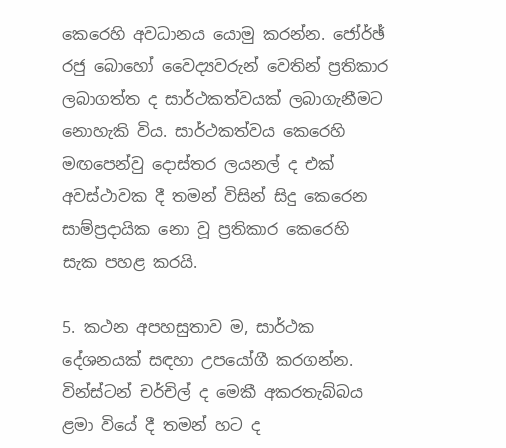කෙරෙහි අවධානය යොමු කරන්න. ජෝර්ඡ් රජු බොහෝ වෛද්‍යවරුන් වෙතින් ප්‍රතිකාර ලබාගත්ත ද සාර්ථකත්වයක්‌ ලබාගැනීමට නොහැකි විය. සාර්ථකත්වය කෙරෙහි මඟපෙන්වු දොස්‌තර ලයනල් ද එක්‌ අවස්‌ථාවක දී තමන් විසින් සිදු කෙරෙන සාම්ප්‍රදායික නො වූ ප්‍රතිකාර කෙරෙහි සැක පහළ කරයි.

5. කථන අපහසුතාව ම, සාර්ථක දේශනයක්‌ සඳහා උපයෝගී කරගන්න. වින්ස්‌ටන් චර්චිල් ද මෙකී අකරතැබ්බය ළමා වියේ දී තමන් හට ද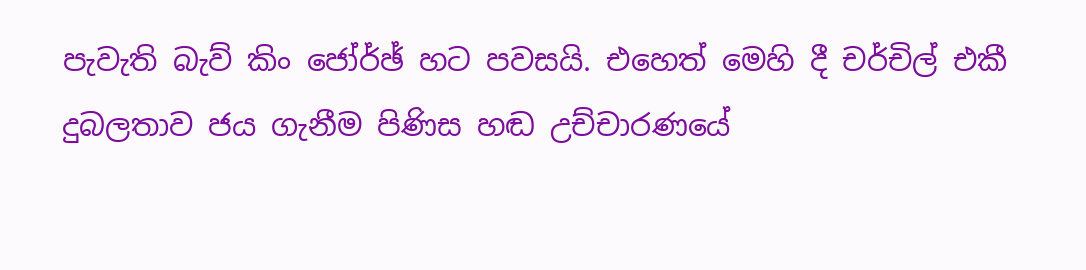පැවැති බැව් කිං ජෝර්ඡ් හට පවසයි. එහෙත් මෙහි දී චර්චිල් එකී දුබලතාව ජය ගැනීම පිණිස හඬ උච්චාරණයේ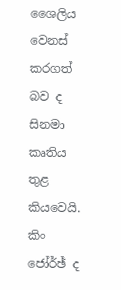ශෛලිය වෙනස්‌ කරගත් බව ද සිනමා කෘතිය තුළ කියවෙයි. කිං ජෝර්ඡ් ද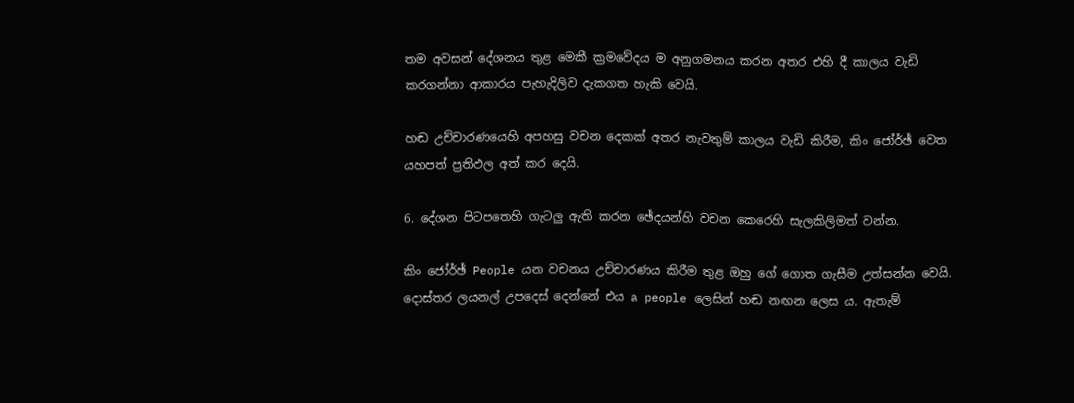තම අවසන් දේශනය තුළ මෙකී ක්‍රමවේදය ම අනුගමනය කරන අතර එහි දී කාලය වැඩි කරගන්නා ආකාරය පැහැදිලිව දැකගත හැකි වෙයි.

හඬ උච්චාරණයෙහි අපහසු වචන දෙකක්‌ අතර නැවතුම් කාලය වැඩි කිරීම, කිං ජෝර්ඡ් වෙත යහපත් ප්‍රතිඵල අත් කර දෙයි.

6. දේශන පිටපතෙහි ගැටලු ඇති කරන ඡේදයන්හි වචන කෙරෙහි සැලකිලිමත් වන්න.

කිං ජෝර්ඡ් People යන වචනය උච්චාරණය කිරීම තුළ ඔහු ගේ ගොත ගැසීම උත්සන්න වෙයි. දොස්‌තර ලයනල් උපදෙස්‌ දෙන්නේ එය a people ලෙසින් හඬ නඟන ලෙස ය. ඇතැම්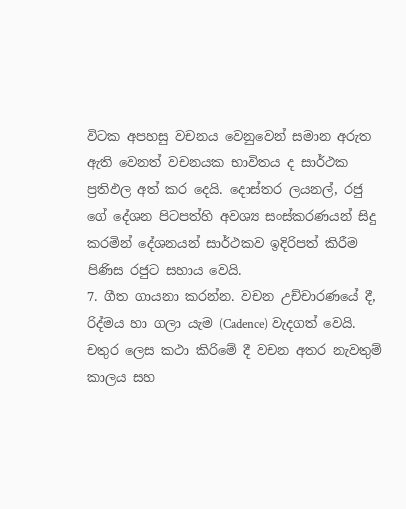විටක අපහසු වචනය වෙනුවෙන් සමාන අරුත ඇති වෙනත් වචනයක භාවිතය ද සාර්ථක ප්‍රතිඵල අත් කර දෙයි. දොස්‌තර ලයනල්, රජු ගේ දේශන පිටපත්හි අවශ්‍ය සංස්‌කරණයන් සිදු කරමින් දේශනයන් සාර්ථකව ඉදිරිපත් කිරීම පිණිස රජුට සහාය වෙයි.
7. ගීත ගායනා කරන්න. වචන උච්චාරණයේ දී, රිද්මය හා ගලා යැම (Cadence) වැදගත් වෙයි. චතුර ලෙස කථා කිරිමේ දී වචන අතර නැවතුම් කාලය සහ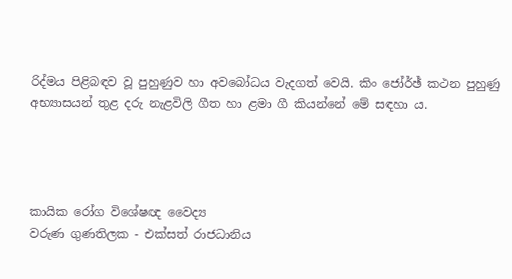රිද්මය පිළිබඳව වූ පුහුණුව හා අවබෝධය වැදගත් වෙයි. කිං ජෝර්ඡ් කථන පුහුණු අභ්‍යාසයන් තුළ දරු නැළවිලි ගීත හා ළමා ගී කියන්නේ මේ සඳහා ය.




කායික රෝග විශේෂඥ වෛද්‍ය
වරුණ ගුණතිලක - එක්‌සත් රාජධානිය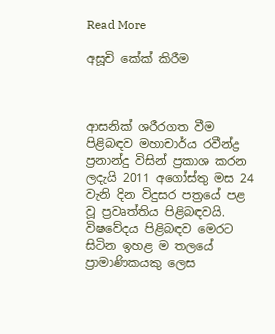Read More

අසූචි කේක්‌ කිරීම



ආසනික්‌ ශරීරගත වීම පිළිබඳව මහාචාර්ය රවීන්ද්‍ර ප්‍රනාන්දු විසින් ප්‍රකාශ කරන ලදැයි 2011 අගෝස්‌තු මස 24 වැනි දින විදුසර පත්‍රයේ පළ වූ ප්‍රවෘත්තිය පිළිබඳවයි. විෂවේදය පිළිබඳව මෙරට සිටින ඉහළ ම තලයේ ප්‍රාමාණිකයකු ලෙස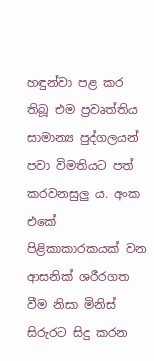හඳුන්වා පළ කර තිබූ එම ප්‍රවෘත්තිය සාමාන්‍ය පුද්ගලයන් පවා විමතියට පත් කරවනසුලු ය. අංක එකේ පිළිකාකාරකයක්‌ වන ආසනික්‌ ශරීරගත වීම නිසා මිනිස්‌ සිරුරට සිදු කරන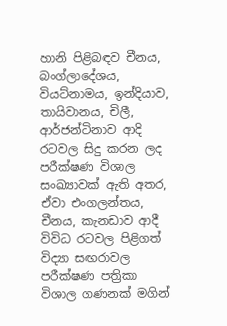හානි පිළිබඳව චීනය, බංග්ලාදේශය, වියට්‌නාමය, ඉන්දියාව, තායිවානය, චිලී, ආර්ජන්ටිනාව ආදි රටවල සිදු කරන ලද පරීක්‌ෂණ විශාල සංඛ්‍යාවක්‌ ඇති අතර, ඒවා එංගලන්තය, චීනය, කැනඩාව ආදී විවිධ රටවල පිළිගත් විද්‍යා සඟරාවල පරීක්‌ෂණ පත්‍රිකා විශාල ගණනක්‌ මගින්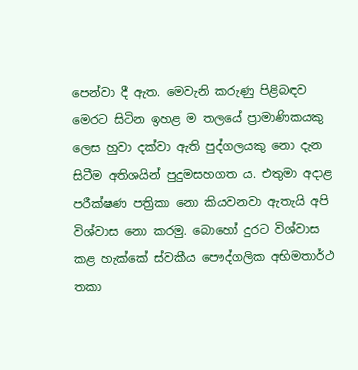පෙන්වා දී ඇත. මෙවැනි කරුණු පිළිබඳව මෙරට සිටින ඉහළ ම තලයේ ප්‍රාමාණිකයකු ලෙස හුවා දක්‌වා ඇති පුද්ගලයකු නො දැන සිටීම අතිශයින් පුදුමසහගත ය. එතුමා අදාළ පරීක්‌ෂණ පත්‍රිකා නො කියවනවා ඇතැයි අපි විශ්වාස නො කරමු. බොහෝ දුරට විශ්වාස කළ හැක්‌කේ ස්‌වකීය පෞද්ගලික අභිමතාර්ථ තකා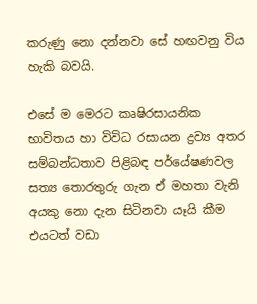කරුණු නො දන්නවා සේ හඟවනු විය හැකි බවයි.

එසේ ම මෙරට කෘෂිරසායනික භාවිතය හා විවිධ රසායන ද්‍රව්‍ය අතර සම්බන්ධතාව පිළිබඳ පර්යේෂණවල සත්‍ය තොරතුරු ගැන ඒ මහතා වැනි අයකු නො දැන සිටිනවා යෑයි කීම එයටත් වඩා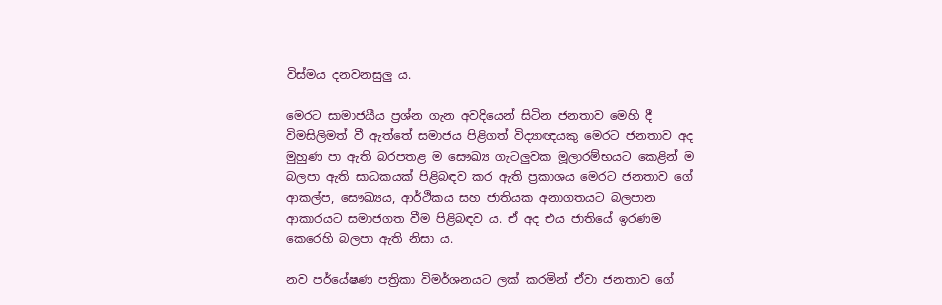විස්‌මය දනවනසුලු ය.

මෙරට සාමාජයීය ප්‍රශ්න ගැන අවදියෙන් සිටින ජනතාව මෙහි දී විමසිලිමත් වී ඇත්තේ සමාජය පිළිගත් විද්‍යාඥයකු මෙරට ජනතාව අද මුහුණ පා ඇති බරපතළ ම සෞඛ්‍ය ගැටලුවක මූලාරම්භයට කෙළින් ම බලපා ඇති සාධකයක්‌ පිළිබඳව කර ඇති ප්‍රකාශය මෙරට ජනතාව ගේ ආකල්ප, සෞඛ්‍යය, ආර්ථිකය සහ ජාතියක අනාගතයට බලපාන ආකාරයට සමාජගත වීම පිළිබඳව ය. ඒ අද එය ජාතියේ ඉරණම කෙරෙහි බලපා ඇති නිසා ය.

නව පර්යේෂණ පත්‍රිකා විමර්ශනයට ලක්‌ කරමින් ඒවා ජනතාව ගේ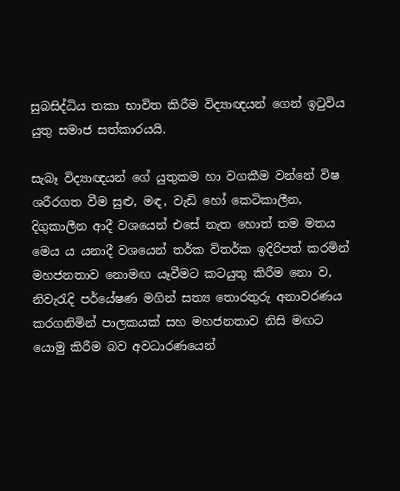සුබසිද්ධිය තකා භාවිත කිරීම විද්‍යාඥයන් ගෙන් ඉටුවිය යුතු සමාජ සත්කාරයයි.

සැබෑ විද්‍යාඥයන් ගේ යුතුකම හා වගකීම වන්නේ විෂ ශරීරගත වීම සුළු, මඳ, වැඩි හෝ කෙටිකාලීන, දිගුකාලීන ආදී වශයෙන් එසේ නැත හොත් තම මතය මෙය ය යනාදී වශයෙන් තර්ක විතර්ක ඉදිරිපත් කරමින් මහජනතාව නොමඟ යෑවීමට කටයුතු කිරීම නො ව, නිවැරැදි පර්යේෂණ මගින් සත්‍ය තොරතුරු අනාවරණය කරගනිමින් පාලකයක්‌ සහ මහජනතාව නිසි මඟට යොමු කිරීම බව අවධාරණයෙන්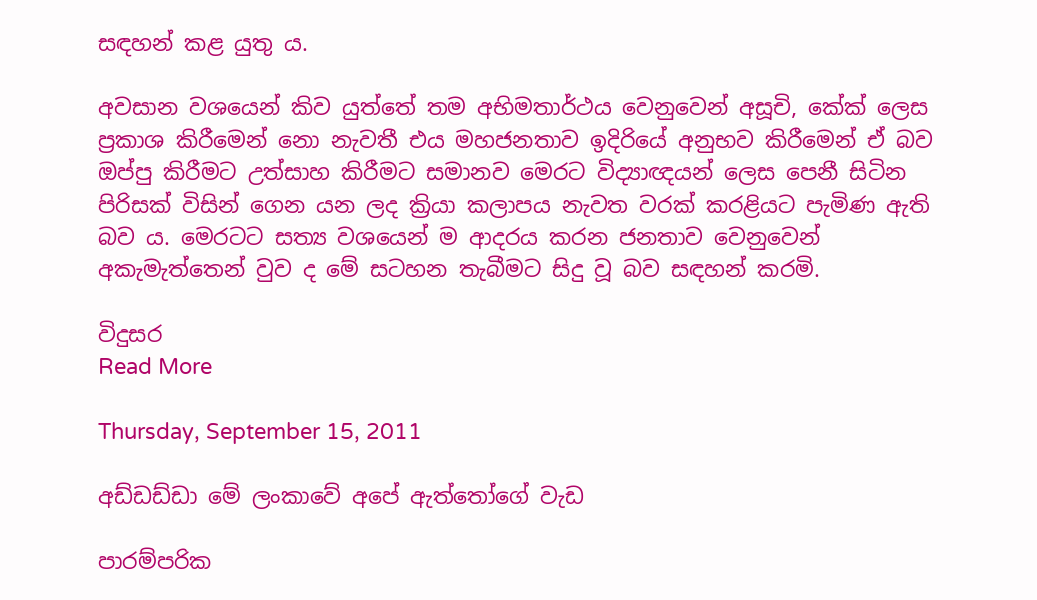සඳහන් කළ යුතු ය.

අවසාන වශයෙන් කිව යුත්තේ තම අභිමතාර්ථය වෙනුවෙන් අසූචි, කේක්‌ ලෙස ප්‍රකාශ කිරීමෙන් නො නැවතී එය මහජනතාව ඉදිරියේ අනුභව කිරීමෙන් ඒ බව ඔප්පු කිරීමට උත්සාහ කිරීමට සමානව මෙරට විද්‍යාඥයන් ලෙස පෙනී සිටින පිරිසක්‌ විසින් ගෙන යන ලද ක්‍රියා කලාපය නැවත වරක්‌ කරළියට පැමිණ ඇති බව ය. මෙරටට සත්‍ය වශයෙන් ම ආදරය කරන ජනතාව වෙනුවෙන් අකැමැත්තෙන් වුව ද මේ සටහන තැබීමට සිදු වූ බව සඳහන් කරමි.

විදුසර
Read More

Thursday, September 15, 2011

අඩ්ඩඩ්ඩා මේ ලංකාවේ අපේ ඇත්තෝගේ වැඩ

පාරම්පරික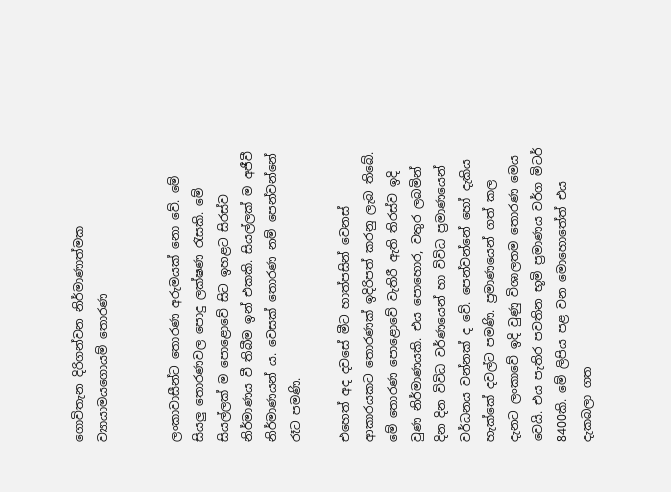ගොවිතැන දිරිගන්වන නිර්මාණාත්මක ව්‍යායාමයගොයම් තොරණ


ලංකාවාසීන්ට තොරණ අරුමයක්‌ නො වේ. මේ සියලු තොරණවල පොදු ලක්‌ෂණ රැසකි. මේ සියල්ලක්‌ ම පොළොවේ සිට ඉහළට සිරස්‌ව නිර්මාණය වී තිබීම ඉන් එකකි. සියල්ලක්‌ ම අජීවී නිර්මාණයන් ය. වෙසක්‌ තොරණ නම් පෙන්වන්නේ රෑට පමණි.

එහෙත් අද දවසේ මීට හාත්පසින් වෙනස්‌ ආකාරයකට තොරණක්‌ ඉදිරිපත් කරනු ලැබ තිබේ. මේ තොරණ පොළොවේ වැතිරී ඇති තිරස්‌ව ඉදි වුණ නිර්මාණයකි. එය පොහොර, වතුර ලබමින් දින දින විවිධ වර්ණයෙන් හා විවිධ ප්‍රමාණයෙන් වර්ධනය වන්නක්‌ ද වේ. පෙන්වන්නේ හෝ දැකිය හැක්‌කේ දවල්ට පමණි. ප්‍රමාණයෙන් ගත් කල දැනට ලංකාවේ ඉදි වුණු විශාලතම තොරණ මෙය වෙයි. එය පැතිර පවතින භූමි ප්‍රමාණය වර්ග මිටර් 8400කි. මේ ලිපිය පළ වන මොහොතේත් එය දැකබලා ගත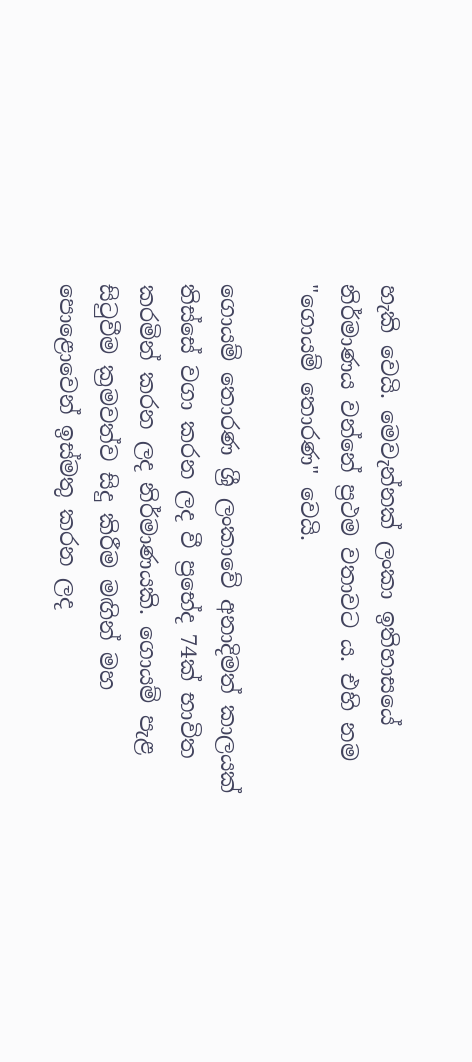හැකි වෙයි. මෙවැන්නක්‌ ලංකා ඉතිහාසයේ නිර්මාණය වන්නේ ප්‍රථම වතාවට ය. එහි නම "ගොයම් තොරණ" වෙයි.

ගොයම් තොරණ ශ්‍රී ලංකාවේ අනාදිමත් කාලයක්‌ තිස්‌සේ වගා කරන ලද වී ප්‍රභේද 74ක්‌ භාවිත කරමින් කරන ලද නිර්මාණයකි. ගොයම් පැළ සිටුවීම ක්‍රමවත්ව සිදු කිරීම මඟින් මහ පොළොවෙන් ඉස්‌මතු කරන ලද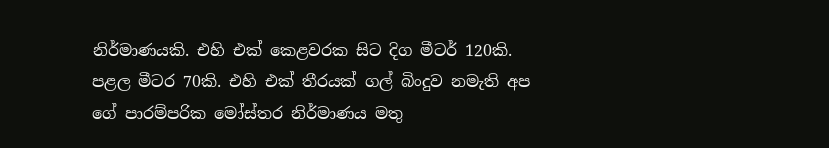නිර්මාණයකි. එහි එක්‌ කෙළවරක සිට දිග මීටර් 120කි. පළල මීටර 70කි. එහි එක්‌ තීරයක්‌ ගල් බිංදුව නමැති අප ගේ පාරම්පරික මෝස්‌තර නිර්මාණය මතු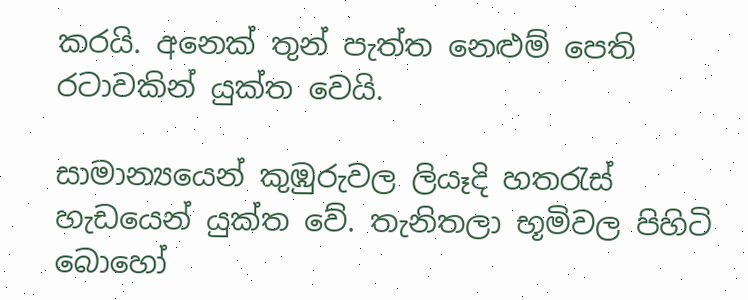කරයි. අනෙක්‌ තුන් පැත්ත නෙළුම් පෙති රටාවකින් යුක්‌ත වෙයි.

සාමාන්‍යයෙන් කුඹුරුවල ලියෑදි හතරැස්‌ හැඩයෙන් යුක්‌ත වේ. තැනිතලා භූමිවල පිහිටි බොහෝ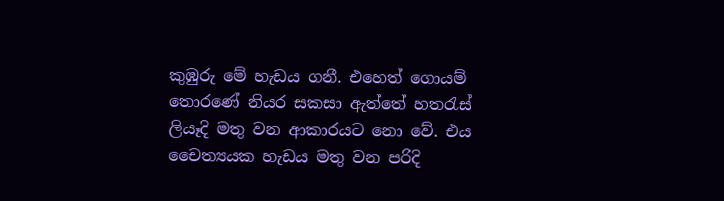කුඹුරු මේ හැඩය ගනී. එහෙත් ගොයම් තොරණේ නියර සකසා ඇත්තේ හතරැස්‌ ලියෑදි මතු වන ආකාරයට නො වේ. එය චෛත්‍යයක හැඩය මතු වන පරිදි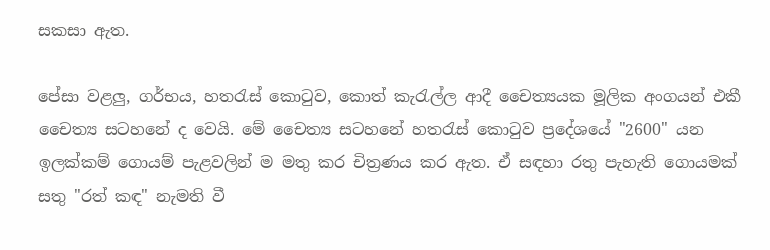සකසා ඇත.

පේසා වළලු, ගර්භය, හතරැස්‌ කොටුව, කොත් කැරැල්ල ආදී චෛත්‍යයක මූලික අංගයන් එකී චෛත්‍ය සටහනේ ද වෙයි. මේ චෛත්‍ය සටහනේ හතරැස්‌ කොටුව ප්‍රදේශයේ "2600" යන ඉලක්‌කම් ගොයම් පැළවලින් ම මතු කර චිත්‍රණය කර ඇත. ඒ සඳහා රතු පැහැති ගොයමක්‌ සතු "රත් කඳ" නැමති වී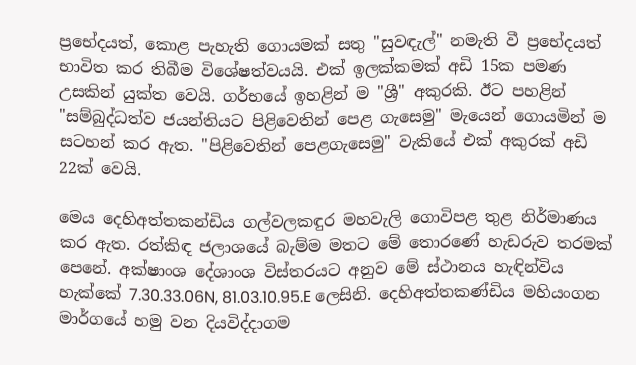ප්‍රභේදයත්, කොළ පැහැති ගොයමක්‌ සතු "සුවඳැල්" නමැති වී ප්‍රභේදයත් භාවිත කර තිබීම විශේෂත්වයයි. එක්‌ ඉලක්‌කමක්‌ අඩි 15ක පමණ උසකින් යුක්‌ත වෙයි. ගර්භයේ ඉහළින් ම "ශ්‍රී" අකුරකි. ඊට පහළින් "සම්බුද්ධත්ව ජයන්තියට පිළිවෙතින් පෙළ ගැසෙමු" මැයෙන් ගොයමින් ම සටහන් කර ඇත. "පිළිවෙතින් පෙළගැසෙමු" වැකියේ එක්‌ අකුරක්‌ අඩි 22ක්‌ වෙයි.

මෙය දෙහිඅත්තකන්ඩිය ගල්වලකඳුර මහවැලි ගොවිපළ තුළ නිර්මාණය කර ඇත. රත්කිඳ ජලාශයේ බැම්ම මතට මේ තොරණේ හැඩරුව තරමක්‌ පෙනේ. අක්‌ෂාංශ දේශාංශ විස්‌තරයට අනුව මේ ස්‌ථානය හැඳින්විය හැක්‌කේ 7.30.33.06N, 81.03.10.95.E ලෙසිනි. දෙහිඅත්තකණ්‌ඩිය මහියංගන මාර්ගයේ හමු වන දියවිද්දාගම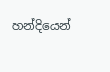හන්දියෙන්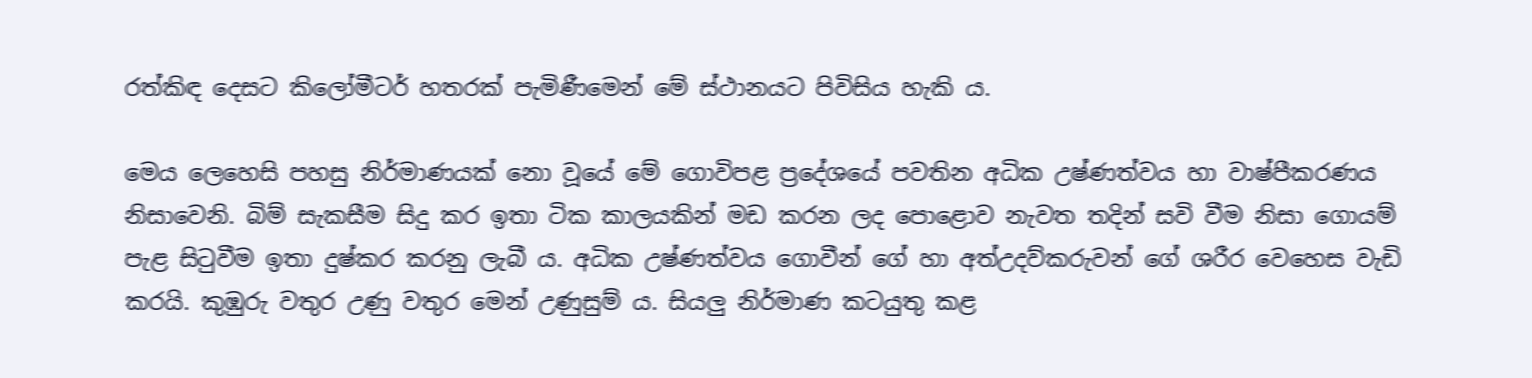රත්කිඳ දෙසට කිලෝමීටර් හතරක්‌ පැමිණීමෙන් මේ ස්‌ථානයට පිවිසිය හැකි ය.

මෙය ලෙහෙසි පහසු නිර්මාණයක්‌ නො වූයේ මේ ගොවිපළ ප්‍රදේශයේ පවතින අධික උෂ්ණත්වය හා වාෂ්පීකරණය නිසාවෙනි. බිම් සැකසීම සිදු කර ඉතා ටික කාලයකින් මඩ කරන ලද පොළොව නැවත තදින් සවි වීම නිසා ගොයම් පැළ සිටුවීම ඉතා දුෂ්කර කරනු ලැබී ය. අධික උෂ්ණත්වය ගොවීන් ගේ හා අත්උදව්කරුවන් ගේ ශරීර වෙහෙස වැඩි කරයි. කුඹුරු වතුර උණු වතුර මෙන් උණුසුම් ය. සියලු නිර්මාණ කටයුතු කළ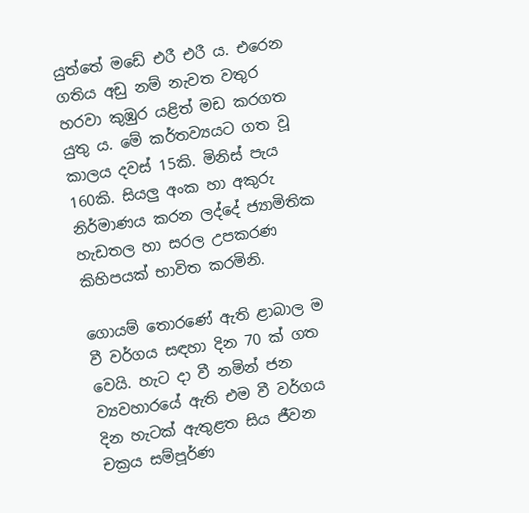යුත්තේ මඩේ එරී එරී ය. එරෙන ගතිය අඩු නම් නැවත වතුර හරවා කුඹුර යළිත් මඩ කරගත යුතු ය. මේ කර්තව්‍යයට ගත වූ කාලය දවස්‌ 15කි. මිනිස්‌ පැය 160කි. සියලු අංක හා අකුරු නිර්මාණය කරන ලද්දේ ජ්‍යාමිතික හැඩතල හා සරල උපකරණ කිහිපයක්‌ භාවිත කරමිනි.

ගොයම් තොරණේ ඇති ළාබාල ම වී වර්ගය සඳහා දින 70 ක්‌ ගත වෙයි. හැට දා වී නමින් ජන ව්‍යවහාරයේ ඇති එම වී වර්ගය දින හැටක්‌ ඇතුළත සිය ජීවන චක්‍රය සම්පූර්ණ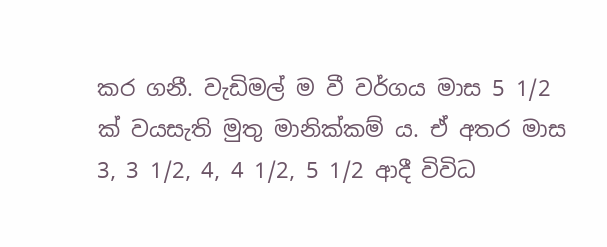කර ගනී. වැඩිමල් ම වී වර්ගය මාස 5 1/2 ක්‌ වයසැති මුතු මානික්‌කම් ය. ඒ අතර මාස 3, 3 1/2, 4, 4 1/2, 5 1/2 ආදී විවිධ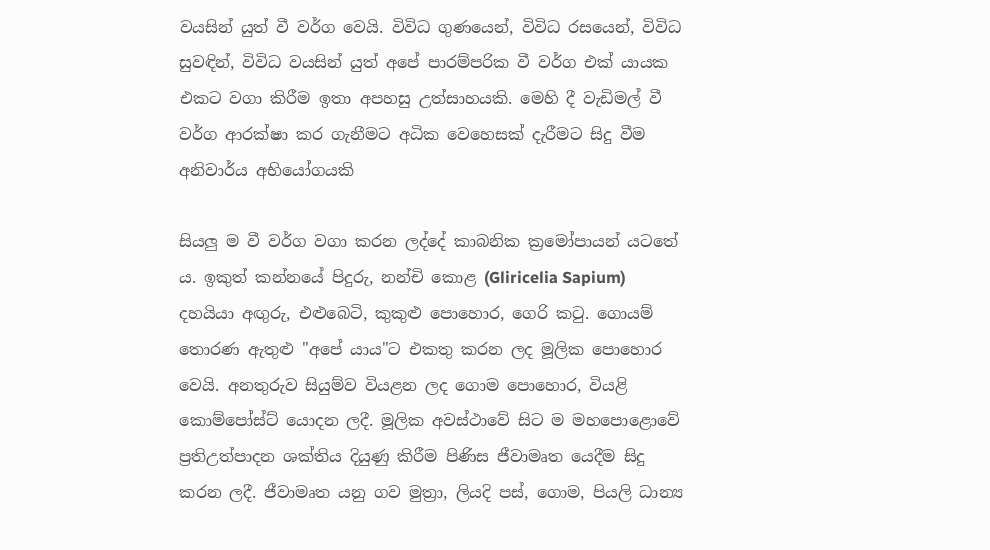වයසින් යුත් වී වර්ග වෙයි. විවිධ ගුණයෙන්, විවිධ රසයෙන්, විවිධ සුවඳින්, විවිධ වයසින් යුත් අපේ පාරම්පරික වී වර්ග එක්‌ යායක එකට වගා කිරීම ඉතා අපහසු උත්සාහයකි. මෙහි දී වැඩිමල් වී වර්ග ආරක්‌ෂා කර ගැනීමට අධික වෙහෙසක්‌ දැරීමට සිදු වීම අනිවාර්ය අභියෝගයකි

සියලු ම වී වර්ග වගා කරන ලද්දේ කාබනික ක්‍රමෝපායන් යටතේ ය. ඉකුත් කන්නයේ පිදුරු, නන්චි කොළ (Gliricelia Sapium) දහයියා අඟුරු, එළුබෙටි, කුකුළු පොහොර, ගෙරි කටු. ගොයම් තොරණ ඇතුළු "අපේ යාය"ට එකතු කරන ලද මූලික පොහොර වෙයි. අනතුරුව සියුම්ව වියළන ලද ගොම පොහොර, වියළි කොම්පෝස්‌ට්‌ යොදන ලදී. මූලික අවස්‌ථාවේ සිට ම මහපොළොවේ ප්‍රතිඋත්පාදන ශක්‌තිය දියුණු කිරීම පිණිස ජීවාමෘත යෙදීම සිදු කරන ලදී. ජීවාමෘත යනු ගව මුත්‍රා, ලියදි පස්‌, ගොම, පියලි ධාන්‍ය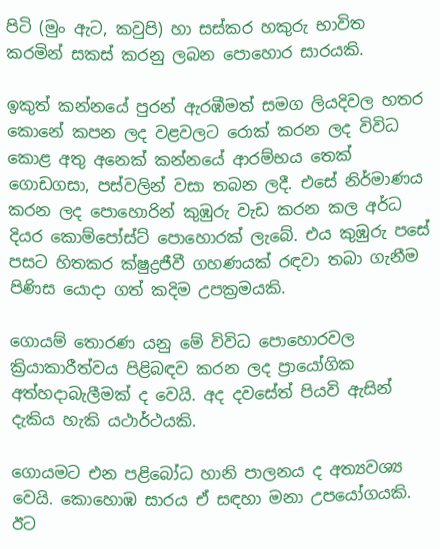පිටි (මුං ඇට, කවුපි) හා සස්‌කර හකුරු භාවිත කරමින් සකස්‌ කරනු ලබන පොහොර සාරයකි.

ඉකුත් කන්නයේ පුරන් ඇරඹීමත් සමග ලියදිවල හතර කොනේ කපන ලද වළවලට රොක්‌ කරන ලද විවිධ කොළ අතු අනෙක්‌ කන්නයේ ආරම්භය තෙක්‌ ගොඩගසා, පස්‌වලින් වසා තබන ලදී. එසේ නිර්මාණය කරන ලද පොහොරින් කුඹුරු වැඩ කරන කල අර්ධ දියර කොම්පෝස්‌ට්‌ පොහොරක්‌ ලැබේ. එය කුඹුරු පසේ පසට හිතකර ක්‌ෂුද්‍රජීවී ගහණයක්‌ රඳවා තබා ගැනීම පිණිස යොදා ගත් කදිම උපක්‍රමයකි.

ගොයම් තොරණ යනු මේ විවිධ පොහොරවල ක්‍රියාකාරීත්වය පිළිබඳව කරන ලද ප්‍රායෝගික අත්හදාබැලීමක්‌ ද වෙයි. අද දවසේත් පියවි ඇසින් දැකිය හැකි යථාර්ථයකි.

ගොයමට එන පළිබෝධ හානි පාලනය ද අත්‍යවශ්‍ය වෙයි. කොහොඹ සාරය ඒ සඳහා මනා උපයෝගයකි. ඊට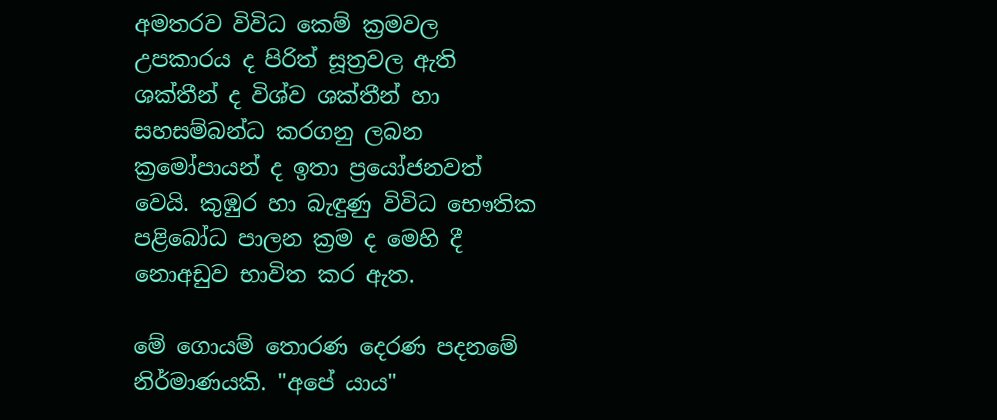අමතරව විවිධ කෙම් ක්‍රමවල උපකාරය ද පිරිත් සූත්‍රවල ඇති ශක්‌තීන් ද විශ්ව ශක්‌තීන් හා සහසම්බන්ධ කරගනු ලබන ක්‍රමෝපායන් ද ඉතා ප්‍රයෝජනවත් වෙයි. කුඹුර හා බැඳුණු විවිධ භෞතික පළිබෝධ පාලන ක්‍රම ද මෙහි දී නොඅඩුව භාවිත කර ඇත.

මේ ගොයම් තොරණ දෙරණ පදනමේ නිර්මාණයකි. "අපේ යාය"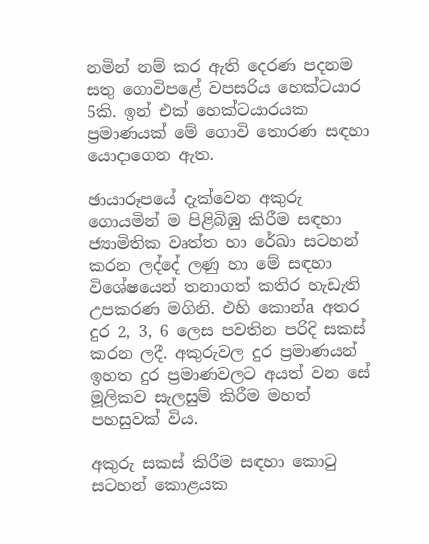නමින් නම් කර ඇති දෙරණ පදනම සතු ගොවිපළේ වපසරිය හෙක්‌ටයාර 5කි. ඉන් එක්‌ හෙක්‌ටයාරයක ප්‍රමාණයක්‌ මේ ගොවි තොරණ සඳහා යොදාගෙන ඇත.

ඡායාරූපයේ දැක්‌වෙන අකුරු ගොයමින් ම පිළිබිඹු කිරීම සඳහා ජ්‍යාමිතික වෘත්ත හා රේඛා සටහන් කරන ලද්දේ ලණු හා මේ සඳහා විශේෂයෙන් තනාගත් කතිර හැඩැති උපකරණ මගිනි. එහි කොන්a අතර දුර 2, 3, 6 ලෙස පවතින පරිදි සකස්‌ කරන ලදී. අකුරුවල දුර ප්‍රමාණයන් ඉහත දුර ප්‍රමාණවලට අයත් වන සේ මූලිකව සැලසුම් කිරීම මහත් පහසුවක්‌ විය.

අකුරු සකස්‌ කිරීම සඳහා කොටු සටහන් කොළයක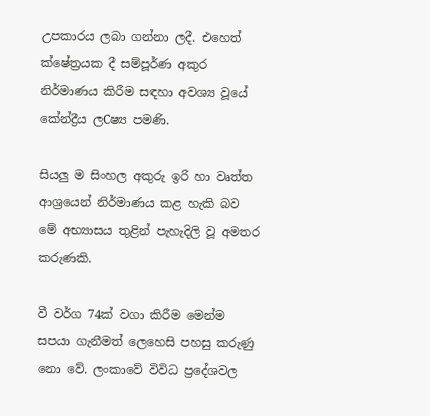උපකාරය ලබා ගන්නා ලදී. එහෙත් ක්‌ෂේත්‍රයක දී සම්පූර්ණ අකුර නිර්මාණය කිරීම සඳහා අවශ්‍ය වූයේ කේන්ද්‍රීය ලCෂ්‍ය පමණි.

සියලු ම සිංහල අකුරු ඉරි හා වෘත්ත ආශ්‍රයෙන් නිර්මාණය කළ හැකි බව මේ අභ්‍යාසය තුළින් පැහැදිලි වූ අමතර කරුණකි.

වී වර්ග 74ක්‌ වගා කිරීම මෙන්ම සපයා ගැනීමත් ලෙහෙසි පහසු කරුණු නො වේ. ලංකාවේ විවිධ ප්‍රදේශවල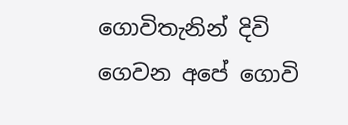ගොවිතැනින් දිවි ගෙවන අපේ ගොවි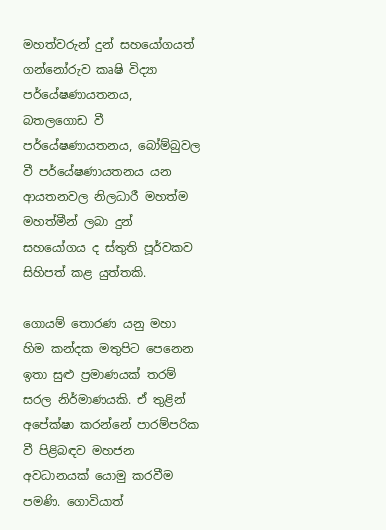මහත්වරුන් දුන් සහයෝගයත් ගන්නෝරුව කෘෂි විද්‍යා පර්යේෂණායතනය, බතලගොඩ වී පර්යේෂණායතනය, බෝම්බුවල වී පර්යේෂණායතනය යන ආයතනවල නිලධාරී මහත්ම මහත්මීන් ලබා දුන් සහයෝගය ද ස්‌තුති පූර්වකව සිහිපත් කළ යුත්තකි.

ගොයම් තොරණ යනු මහා හිම කන්දක මතුපිට පෙනෙන ඉතා සුළු ප්‍රමාණයක්‌ තරම් සරල නිර්මාණයකි. ඒ තුළින් අපේක්‌ෂා කරන්නේ පාරම්පරික වී පිළිබඳව මහජන අවධානයක්‌ යොමු කරවීම පමණි. ගොවියාත්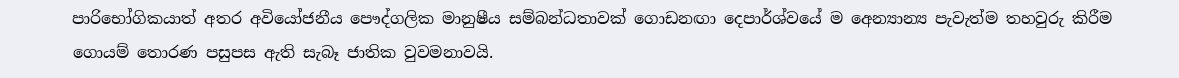පාරිභෝගිකයාත් අතර අවියෝජනීය පෞද්ගලික මානුෂීය සම්බන්ධතාවක්‌ ගොඩනඟා දෙපාර්ශ්වයේ ම අෙන්‍යාන්‍ය පැවැත්ම තහවුරු කිරීම ගොයම් තොරණ පසුපස ඇති සැබෑ ජාතික වුවමනාවයි.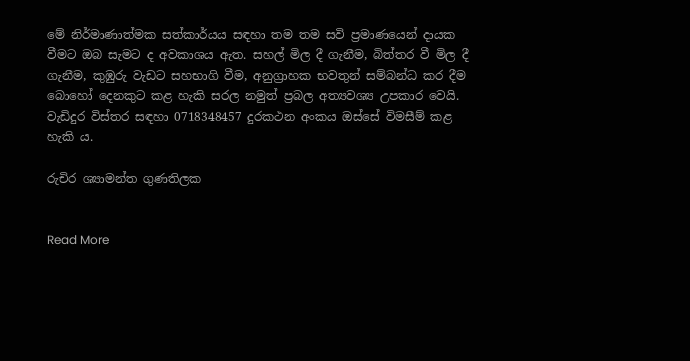මේ නිර්මාණාත්මක සත්කාර්යය සඳහා තම තම සවි ප්‍රමාණයෙන් දායක වීමට ඔබ සැමට ද අවකාශය ඇත. සහල් මිල දී ගැනීම, බිත්තර වී මිල දී ගැනීම, කුඹුරු වැඩට සහභාගි වීම, අනුග්‍රාහක භවතුන් සම්බන්ධ කර දීම බොහෝ දෙනකුට කළ හැකි සරල නමුත් ප්‍රබල අත්‍යවශ්‍ය උපකාර වෙයි. වැඩිදුර විස්‌තර සඳහා 0718348457 දුරකථන අංකය ඔස්‌සේ විමසීම් කළ හැකි ය.

රුචිර ශ්‍යාමන්ත ගුණතිලක


Read More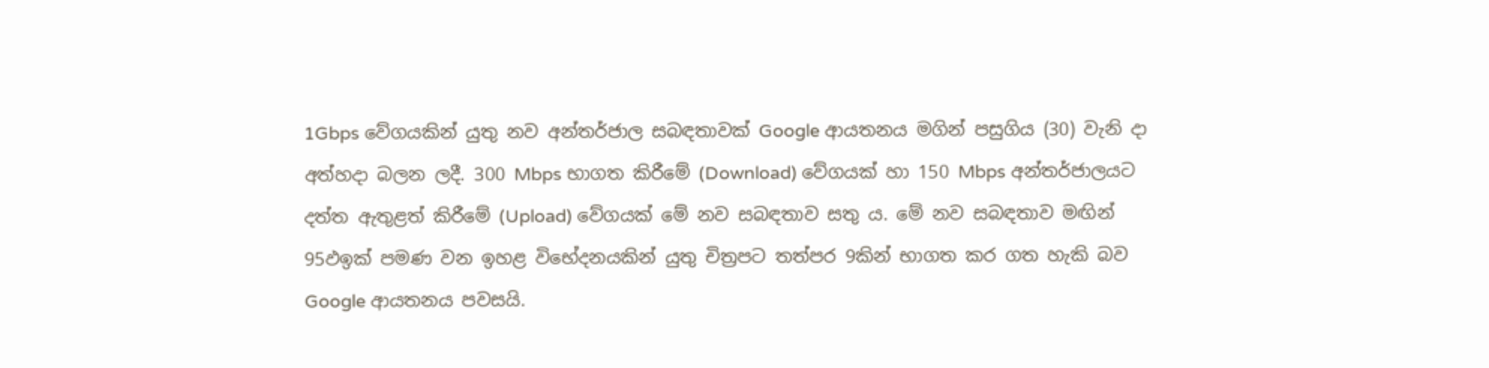1Gbps වේගයකින් යුතු නව අන්තර්ජාල සබඳතාවක්‌ Google ආයතනය මගින් පසුගිය (30) වැනි දා අත්හදා බලන ලදී. 300 Mbps භාගත කිරීමේ (Download) වේගයක්‌ හා 150 Mbps අන්තර්ජාලයට දත්ත ඇතුළත් කිරීමේ (Upload) වේගයක්‌ මේ නව සබඳතාව සතු ය. මේ නව සබඳතාව මඟින් 95ඵඉක්‌ පමණ වන ඉහළ විභේදනයකින් යුතු චිත්‍රපට තත්පර 9කින් භාගත කර ගත හැකි බව Google ආයතනය පවසයි.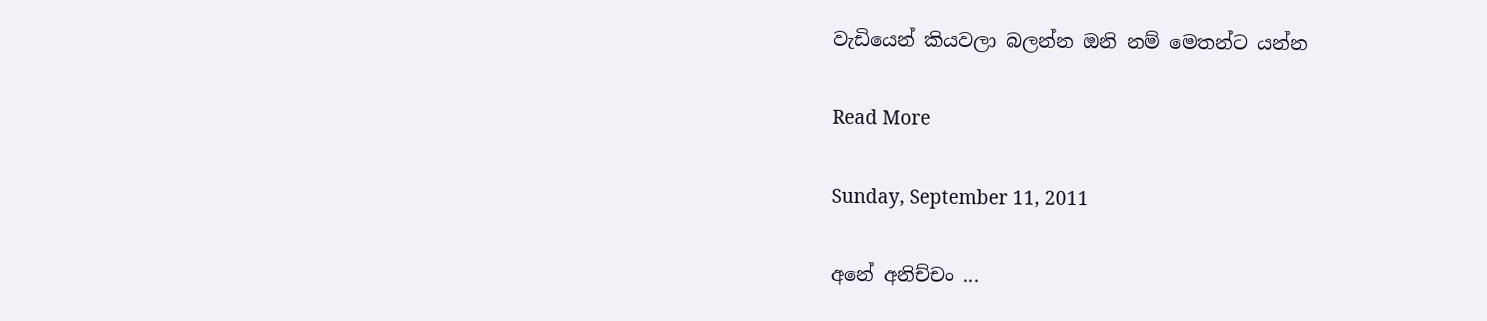වැඩියෙන් කියවලා බලන්න ඔනි නම් මෙතන්ට යන්න

Read More

Sunday, September 11, 2011

අනේ අනිච්චං ...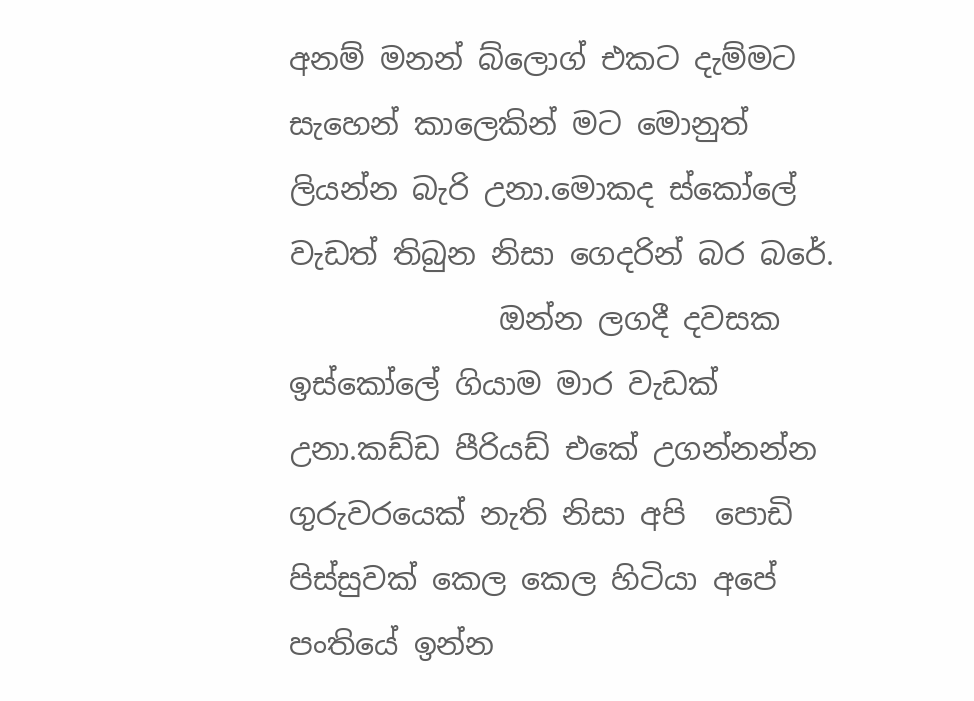අනම් මනන් බ්ලොග් එකට දැම්මට සැහෙන් කාලෙකින් මට මොනුත් ලියන්න බැරි උනා.මොකද ස්කෝලේ වැඩත් තිබුන නිසා ගෙදරින් බර බරේ.
              ඔන්න ලගදී දවසක ඉස්කෝලේ ගියාම මාර වැඩක් උනා.කඩ්ඩ පීරියඩ් එකේ උගන්නන්න ගුරුවරයෙක් නැති නිසා අපි  පොඩි පිස්සුවක් කෙල කෙල හිටියා අපේ පංතියේ ඉන්න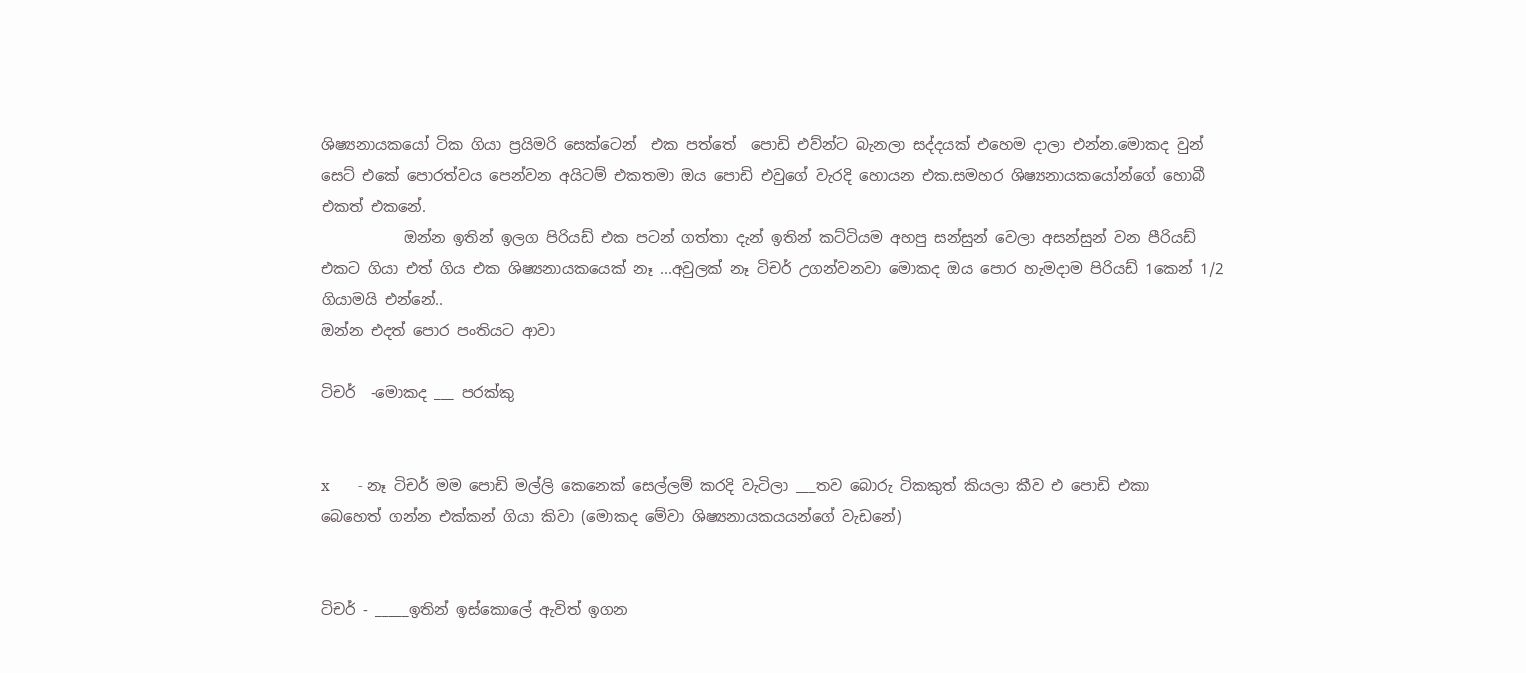ශිෂ්‍යනායකයෝ ටික ගියා ප්‍රයිමරි සෙක්ටෙන්  එක පත්තේ  පොඩි එව්න්ට බැනලා සද්දයක් එහෙම දාලා එන්න.මොකද වුන් සෙට් එකේ පොරත්වය පෙන්වන අයිටම් එකතමා ඔය පොඩි එවුගේ වැරදි හොයන එක.සමහර ශිෂ්‍යනායකයෝන්ගේ හොබී එකත් එකනේ.
           ඔන්න ඉතින් ඉලග පිරියඩ් එක පටන් ගත්තා දැන් ඉතින් කට්ටියම අහපු සන්සුන් වෙලා අසන්සුන් වන පීරියඩ් එකට ගියා එත් ගිය එක ශිෂ්‍යනායකයෙක් නෑ ...අවුලක් නෑ ටිචර් උගන්වනවා මොකද ඔය පොර හැමදාම පිරියඩ් 1කෙන් 1/2 ගියාමයි එන්නේ..
ඔන්න එදත් පොර පංතියට ආවා

ටිචර්  -මොකද ___ පරක්කු


x       - නෑ ටිචර් මම පොඩි මල්ලි කෙනෙක් සෙල්ලම් කරදි වැටිලා ___තව බොරු ටිකකුත් කියලා කීව එ පොඩි එකා බෙහෙත් ගන්න එක්කන් ගියා කිවා (මොකද මේවා ශිෂ්‍යනායකයයන්ගේ වැඩනේ)


ටිචර් - _____ඉතින් ඉස්කොලේ ඇවිත් ඉගන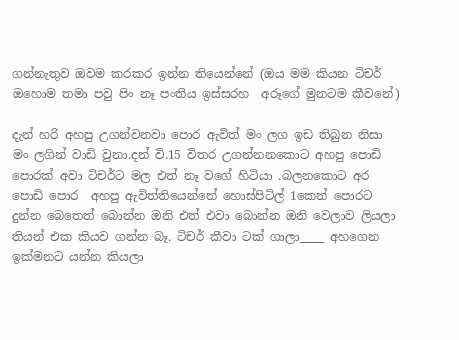ගන්නැතුව ඔවම කරකර ඉන්න තියෙන්නේ (ඔය මම කියන ටිචර්  ඔහොම තමා පවු පිං නෑ පංතිය ඉස්සරහ  අරූගේ මුනටම කීවනේ)

දැන් හරි අහපු උගන්වනවා පොර ඇවිත් මං ලග ඉඩ තිබුන නිසා මං ලගින් වාඩි වුනා.දන් වි.15 විතර උගන්නනකොට අහපු පොඩි පොරක් අවා ටිචර්ට මල එත් නෑ වගේ හිටියා .බලනකොට අර පොඩි පොර  අහපු ඇවිත්තියෙන්නේ හොස්පිටිල් 1කෙන් පොරට දුන්න බෙතෙත් බොන්න ඔනි එත් එවා බොන්න ඔනි වෙලාව ලියලා තියන් එක කියව ගන්න බෑ. ටිචර් කීවා ටක් ගාලා____ අහගෙන ඉක්මනට යන්න කියලා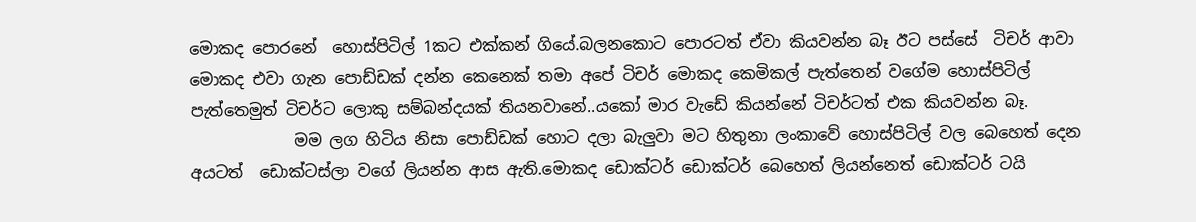මොකද පොරනේ  හොස්පිටිල් 1කට එක්කන් ගියේ.බලනකොට පොරටත් ඒවා කියවන්න බෑ ඊට පස්සේ  ටිචර් ආවා මොකද එවා ගැන පොඩ්ඩක් දන්න කෙනෙක් තමා අපේ ටිචර් මොකද කෙමිකල් පැත්තෙන් වගේම හොස්පිටිල් පැත්තෙමුත් ටිචර්ට ලොකු සම්බන්දයක් තියනවානේ..යකෝ මාර වැඩේ කියන්නේ ටිචර්ටත් එක කියවන්න බෑ.
             මම ලග හිටිය නිසා පොඩ්ඩක් හොට දලා බැලුවා මට හිතුනා ලංකාවේ හොස්පිටිල් වල බෙහෙත් දෙන අයටත්  ඩොක්ටස්ලා වගේ ලියන්න ආස ඇති.මොකද ඩොක්ටර් ඩොක්ටර් බෙහෙත් ලියන්නෙත් ඩොක්ටර් ටයි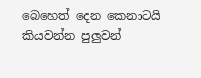බෙහෙත් දෙන කෙනාටයි කියවන්න පුලුවන්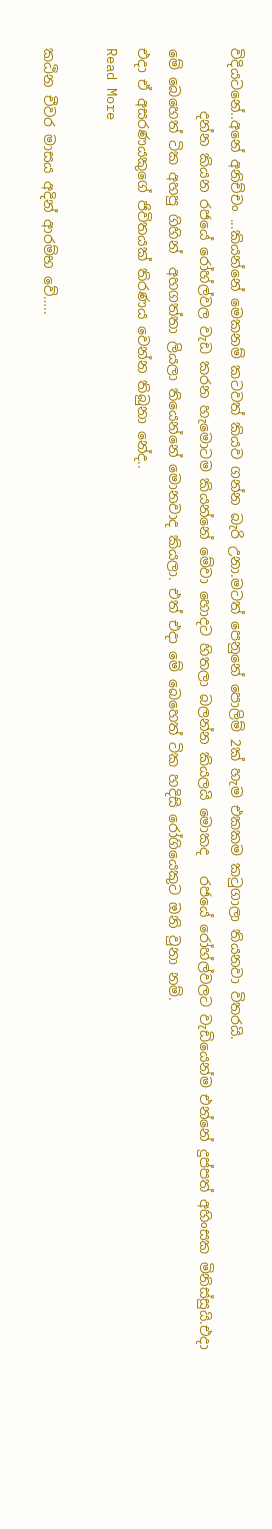විදියටනේ..අනේ අනිච්චං ...කියන්නේ මෙකනම් කටවත් කියව ගන්න බැරි උනා.මටත් පෙනුනේ පොලිම් 2ක් හැම එකකම ක‍ටුගාලා තියනවා විතරයි.
         දන්න කියන රජයේ රෝහ්ල්වල වැඩ කරන හැමොටම කියන්නේ මේවා හොදට හිතලා බලන්න කියලයි මොකද   රජයේ රෝහ්ල්වලට වැඩියෙන්ම එන්නේ දුප්පත් අහිංසක මිනිස්සුයි.එදා මේ බෙහෙත් ටික අහපු ගිහින්  අහගත්තා ලියලා තියෙන්නේ මොනවාද කියලා. එත් එදා මේ බෙහෙත් ටික හදිසි රෝගියෙකුට ඔනි වුනා නම්.
එදා ඒ අසරණයකුගේ ජිවිතයක් තිරණය වෙන්න තිබුනා නේද..
Read More

කඨින චීවර මාසය අදින් ආරම්භ වේ…..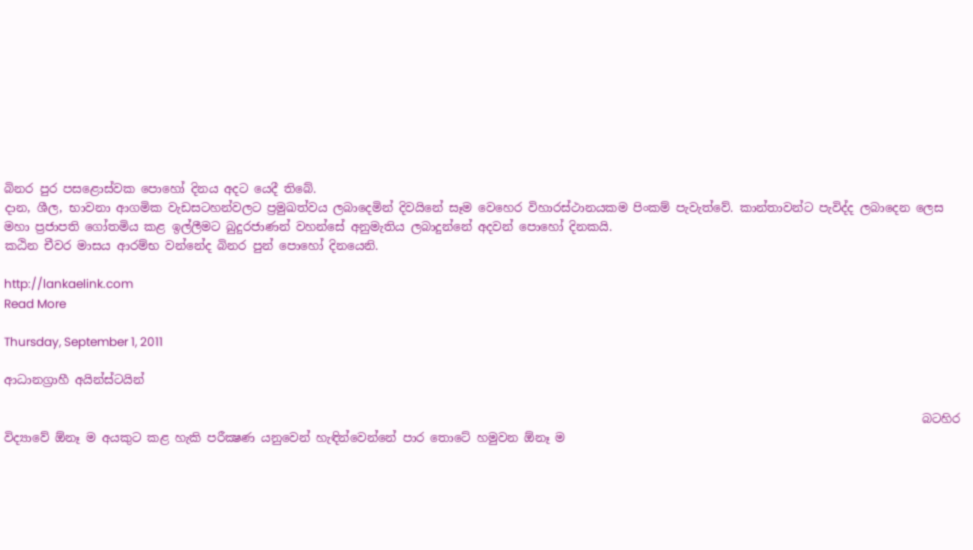බිනර පුර පසළොස්වක පොහෝ දිනය අදට යෙදී තිබේ.
දාන, ශීල, භාවනා ආගමික වැඩසටහන්වලට ප්‍රමුඛත්වය ලබාදෙමින් දිවයිනේ සෑම වෙහෙර විහාරස්ථානයකම පිංකම් පැවැත්වේ. කාන්තාවන්ට පැවිද්ද ලබාදෙන ලෙස මහා ප්‍රජාපති ගෝතමිය කළ ඉල්ලීමට බුදුරජාණන් වහන්සේ අනුමැතිය ලබාදුන්නේ අදවන් පොහෝ දිනකයි.
කඨින චීවර මාසය ආරම්භ වන්නේද බිනර පුන් පොහෝ දිනයෙනි.

http://lankaelink.com
Read More

Thursday, September 1, 2011

ආධානග්‍රාහී අයින්ස්‌ටයින්

                                                                                                                                                         බටහිර විද්‍යාවේ ඕනෑ ම අයකුට කළ හැකි පරීක්‍ෂණ යනුවෙන් හැඳින්වෙන්නේ පාර තොටේ හමුවන ඕනෑ ම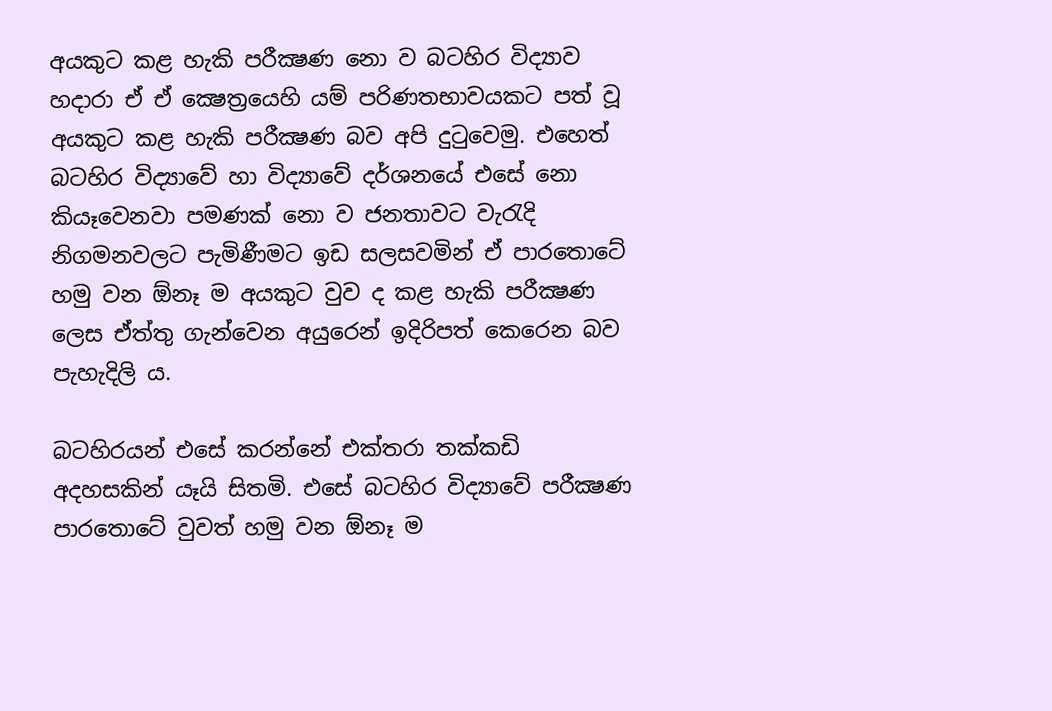අයකුට කළ හැකි පරීක්‍ෂණ නො ව බටහිර විද්‍යාව හදාරා ඒ ඒ ක්‍ෂෙත්‍රයෙහි යම් පරිණතභාවයකට පත් වූ අයකුට කළ හැකි පරීක්‍ෂණ බව අපි දුටුවෙමු. එහෙත් බටහිර විද්‍යාවේ හා විද්‍යාවේ දර්ශනයේ එසේ නො කියෑවෙනවා පමණක්‌ නො ව ජනතාවට වැරැදි නිගමනවලට පැමිණීමට ඉඩ සලසවමින් ඒ පාරතොටේ හමු වන ඕනෑ ම අයකුට වුව ද කළ හැකි පරීක්‍ෂණ ලෙස ඒත්තු ගැන්වෙන අයුරෙන් ඉදිරිපත් කෙරෙන බව පැහැදිලි ය.

බටහිරයන් එසේ කරන්නේ එක්‌තරා තක්‌කඩි අදහසකින් යෑයි සිතමි. එසේ බටහිර විද්‍යාවේ පරීක්‍ෂණ පාරතොටේ වුවත් හමු වන ඕනෑ ම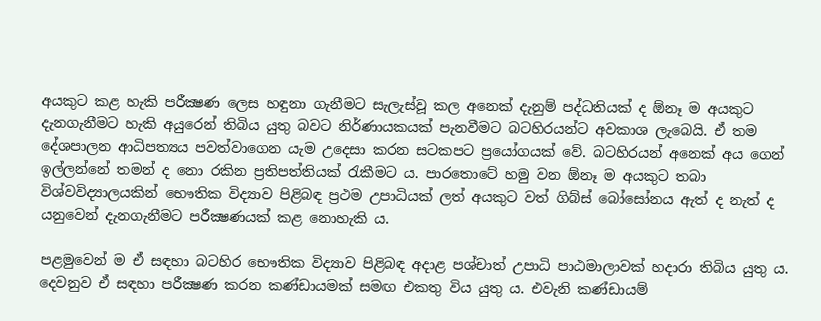අයකුට කළ හැකි පරීක්‍ෂණ ලෙස හඳුනා ගැනීමට සැලැස්‌වූ කල අනෙක්‌ දැනුම් පද්ධතියක්‌ ද ඕනෑ ම අයකුට දැනගැනීමට හැකි අයුරෙන් තිබිය යුතු බවට නිර්ණායකයක්‌ පැනවීමට බටහිරයන්ට අවකාශ ලැබෙයි. ඒ තම දේශපාලන ආධිපත්‍යය පවත්වාගෙන යැම උදෙසා කරන සටකපට ප්‍රයෝගයක්‌ වේ. බටහිරයන් අනෙක්‌ අය ගෙන් ඉල්ලන්නේ තමන් ද නො රකින ප්‍රතිපත්තියක්‌ රැකීමට ය. පාරතොටේ හමු වන ඕනෑ ම අයකුට තබා විශ්වවිද්‍යාලයකින් භෞතික විද්‍යාව පිළිබඳ ප්‍රථම උපාධියක්‌ ලත් අයකුට වත් ගිබ්ස්‌ බෝසෝනය ඇත් ද නැත් ද යනුවෙන් දැනගැනීමට පරීක්‍ෂණයක්‌ කළ නොහැකි ය.

පළමුවෙන් ම ඒ සඳහා බටහිර භෞතික විද්‍යාව පිළිබඳ අදාළ පශ්චාත් උපාධි පාඨමාලාවක්‌ හදාරා තිබිය යුතු ය. දෙවනුව ඒ සඳහා පරීක්‍ෂණ කරන කණ්‌ඩායමක්‌ සමඟ එකතු විය යුතු ය. එවැනි කණ්‌ඩායම්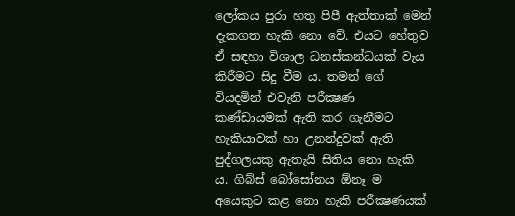ලෝකය පුරා හතු පිපී ඇත්තාක්‌ මෙන් දැකගත හැකි නො වේ. එයට හේතුව ඒ සඳහා විශාල ධනස්‌කන්ධයක්‌ වැය කිරීමට සිදු වීම ය. තමන් ගේ වියදමින් එවැනි පරීක්‍ෂණ කණ්‌ඩායමක්‌ ඇති කර ගැනීමට හැකියාවක්‌ හා උනන්දුවක්‌ ඇති පුද්ගලයකු ඇතැයි සිතිය නො හැකි ය. ගිබ්ස්‌ බෝසෝනය ඕනෑ ම අයෙකුට කළ නො හැකි පරීක්‍ෂණයක්‌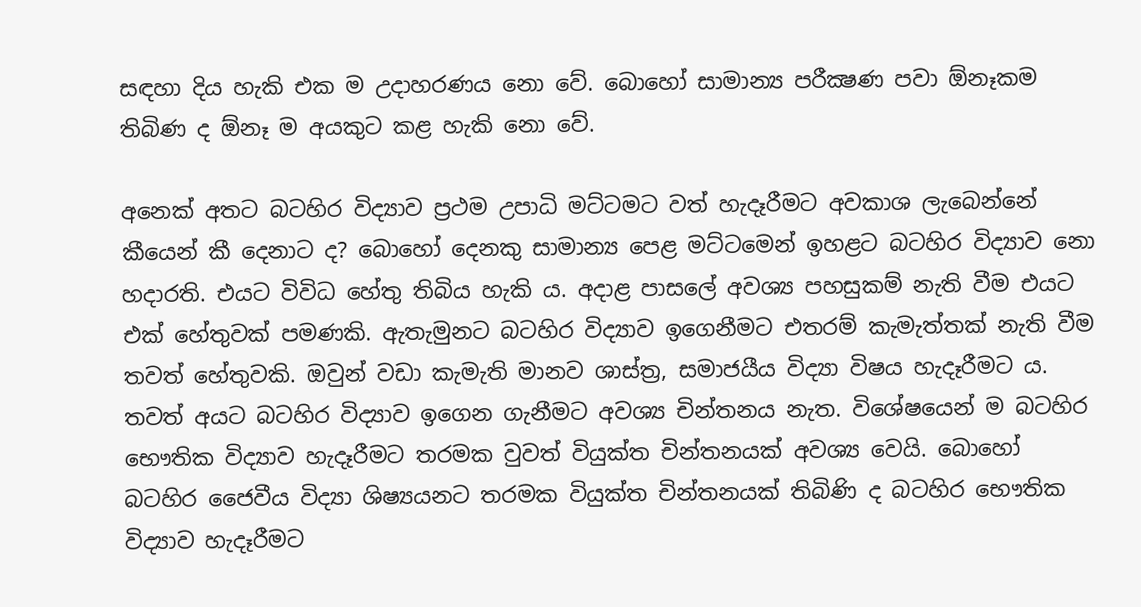සඳහා දිය හැකි එක ම උදාහරණය නො වේ. බොහෝ සාමාන්‍ය පරීක්‍ෂණ පවා ඕනෑකම තිබිණ ද ඕනෑ ම අයකුට කළ හැකි නො වේ.

අනෙක්‌ අතට බටහිර විද්‍යාව ප්‍රථම උපාධි මට්‌ටමට වත් හැදෑරීමට අවකාශ ලැබෙන්නේ කීයෙන් කී දෙනාට ද? බොහෝ දෙනකු සාමාන්‍ය පෙළ මට්‌ටමෙන් ඉහළට බටහිර විද්‍යාව නො හදාරති. එයට විවිධ හේතු තිබිය හැකි ය. අදාළ පාසලේ අවශ්‍ය පහසුකම් නැති වීම එයට එක්‌ හේතුවක්‌ පමණකි. ඇතැමුනට බටහිර විද්‍යාව ඉගෙනීමට එතරම් කැමැත්තක්‌ නැති වීම තවත් හේතුවකි. ඔවුන් වඩා කැමැති මානව ශාස්‌ත්‍ර, සමාජයීය විද්‍යා විෂය හැදෑරීමට ය. තවත් අයට බටහිර විද්‍යාව ඉගෙන ගැනීමට අවශ්‍ය චින්තනය නැත. විශේෂයෙන් ම බටහිර භෞතික විද්‍යාව හැදෑරීමට තරමක වුවත් වියුක්‌ත චින්තනයක්‌ අවශ්‍ය වෙයි. බොහෝ බටහිර ජෛවීය විද්‍යා ශිෂ්‍යයනට තරමක වියුක්‌ත චින්තනයක්‌ තිබිණි ද බටහිර භෞතික විද්‍යාව හැදෑරීමට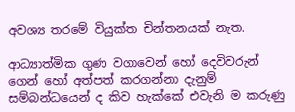අවශ්‍ය තරමේ වියුක්‌ත චින්තනයක්‌ නැත.

ආධ්‍යාත්මික ගුණ වගාවෙන් හෝ දෙවිවරුන් ගෙන් හෝ අත්පත් කරගන්නා දැනුම් සම්බන්ධයෙන් ද කිව හැක්‌කේ එවැනි ම කරුණු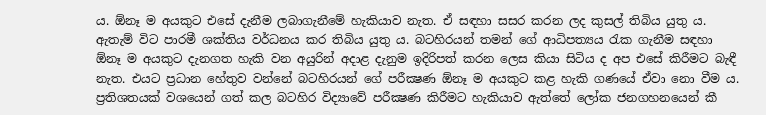ය. ඕනෑ ම අයකුට එසේ දැනීම ලබාගැනීමේ හැකියාව නැත. ඒ සඳහා සසර කරන ලද කුසල් තිබිය යුතු ය. ඇතැම් විට පාරමී ශක්‌තිය වර්ධනය කර තිබිය යුතු ය. බටහිරයන් තමන් ගේ ආධිපත්‍යය රැක ගැනීම සඳහා ඕනෑ ම අයකුට දැනගත හැකි වන අයුරින් අදාළ දැනුම ඉදිරිපත් කරන ලෙස කියා සිටිය ද අප එසේ කිරීමට බැඳී නැත. එයට ප්‍රධාන හේතුව වන්නේ බටහිරයන් ගේ පරීක්‍ෂණ ඕනෑ ම අයකුට කළ හැකි ගණයේ ඒවා නො වීම ය. ප්‍රතිශතයක්‌ වශයෙන් ගත් කල බටහිර විද්‍යාවේ පරීක්‍ෂණ කිරීමට හැකියාව ඇත්තේ ලෝක ජනගහනයෙන් කී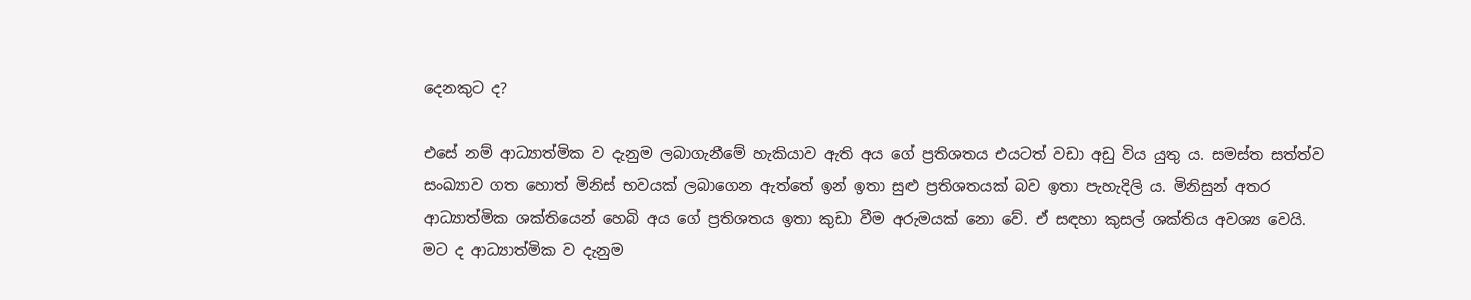දෙනකුට ද?

එසේ නම් ආධ්‍යාත්මික ව දැනුම ලබාගැනීමේ හැකියාව ඇති අය ගේ ප්‍රතිශතය එයටත් වඩා අඩු විය යුතු ය. සමස්‌ත සත්ත්ව සංඛ්‍යාව ගත හොත් මිනිස්‌ භවයක්‌ ලබාගෙන ඇත්තේ ඉන් ඉතා සුළු ප්‍රතිශතයක්‌ බව ඉතා පැහැදිලි ය. මිනිසුන් අතර ආධ්‍යාත්මික ශක්‌තියෙන් හෙබි අය ගේ ප්‍රතිශතය ඉතා කුඩා වීම අරුමයක්‌ නො වේ. ඒ සඳහා කුසල් ශක්‌තිය අවශ්‍ය වෙයි. මට ද ආධ්‍යාත්මික ව දැනුම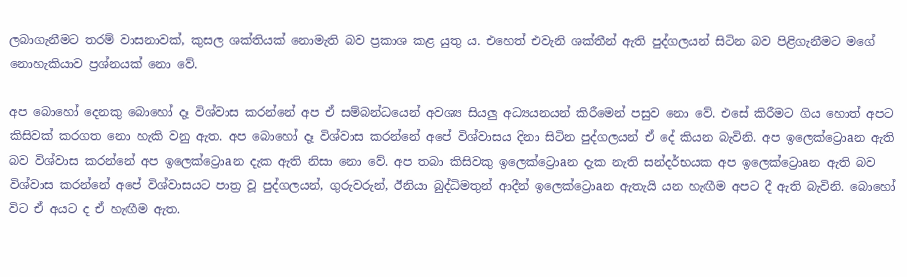ලබාගැනීමට තරම් වාසනාවක්‌, කුසල ශක්‌තියක්‌ නොමැති බව ප්‍රකාශ කළ යුතු ය. එහෙත් එවැනි ශක්‌තීන් ඇති පුද්ගලයන් සිටින බව පිළිගැනීමට මගේ නොහැකියාව ප්‍රශ්නයක්‌ නො වේ.

අප බොහෝ දෙනකු බොහෝ දෑ විශ්වාස කරන්නේ අප ඒ සම්බන්ධයෙන් අවශ්‍ය සියලු අධ්‍යයනයන් කිරීමෙන් පසුව නො වේ. එසේ කිරීමට ගිය හොත් අපට කිසිවක්‌ කරගත නො හැකි වනු ඇත. අප බොහෝ දෑ විශ්වාස කරන්නේ අපේ විශ්වාසය දිනා සිටින පුද්ගලයන් ඒ දේ කියන බැවිනි. අප ඉලෙක්‌ට්‍රොaන ඇති බව විශ්වාස කරන්නේ අප ඉලෙක්‌ට්‍රොaන දැක ඇති නිසා නො වේ. අප තබා කිසිවකු ඉලෙක්‌ට්‍රොaන දැක නැති සන්දර්භයක අප ඉලෙක්‌ට්‍රොaන ඇති බව විශ්වාස කරන්නේ අපේ විශ්වාසයට පාත්‍ර වූ පුද්ගලයන්, ගුරුවරුන්, ඊනියා බුද්ධිමතුන් ආදීන් ඉලෙක්‌ට්‍රොaන ඇතැයි යන හැඟීම අපට දී ඇති බැවිනි. බොහෝ විට ඒ අයට ද ඒ හැඟීම ඇත.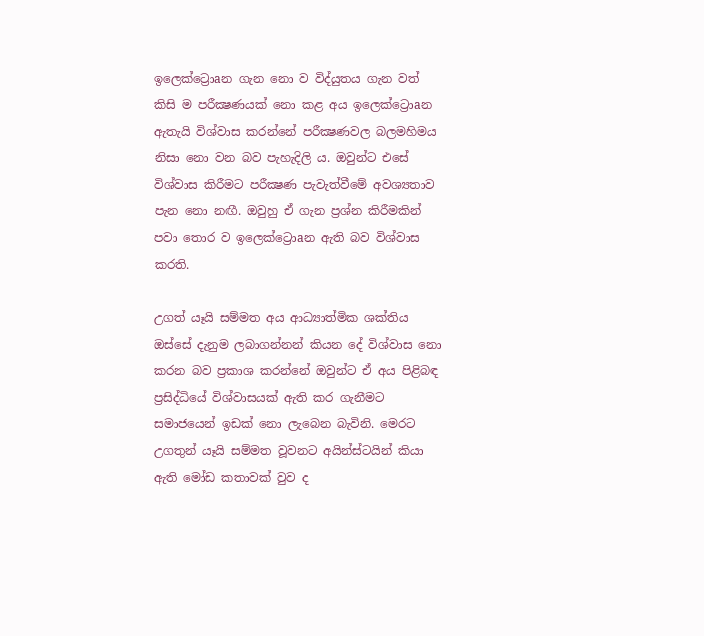ඉලෙක්‌ට්‍රොaන ගැන නො ව විද්යුතය ගැන වත් කිසි ම පරීක්‍ෂණයක්‌ නො කළ අය ඉලෙක්‌ට්‍රොaන ඇතැයි විශ්වාස කරන්නේ පරීක්‍ෂණවල බලමහිමය නිසා නො වන බව පැහැදිලි ය. ඔවුන්ට එසේ විශ්වාස කිරීමට පරීක්‍ෂණ පැවැත්වීමේ අවශ්‍යතාව පැන නො නඟී. ඔවුහු ඒ ගැන ප්‍රශ්න කිරීමකින් පවා තොර ව ඉලෙක්‌ට්‍රොaන ඇති බව විශ්වාස කරති.

උගත් යෑයි සම්මත අය ආධ්‍යාත්මික ශක්‌තිය ඔස්‌සේ දැනුම ලබාගන්නන් කියන දේ විශ්වාස නො කරන බව ප්‍රකාශ කරන්නේ ඔවුන්ට ඒ අය පිළිබඳ ප්‍රසිද්ධියේ විශ්වාසයක්‌ ඇති කර ගැනීමට සමාජයෙන් ඉඩක්‌ නො ලැබෙන බැවිනි. මෙරට උගතුන් යෑයි සම්මත වූවනට අයින්ස්‌ටයින් කියා ඇති මෝඩ කතාවක්‌ වුව ද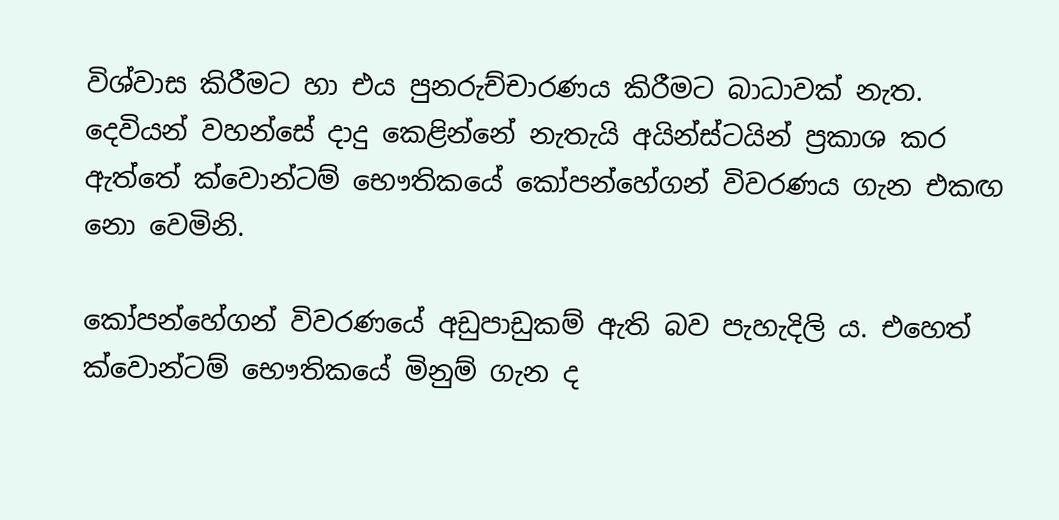විශ්වාස කිරීමට හා එය පුනරුච්චාරණය කිරීමට බාධාවක්‌ නැත. දෙවියන් වහන්සේ දාදු කෙළින්නේ නැතැයි අයින්ස්‌ටයින් ප්‍රකාශ කර ඇත්තේ ක්‌වොන්ටම් භෞතිකයේ කෝපන්හේගන් විවරණය ගැන එකඟ නො වෙමිනි.

කෝපන්හේගන් විවරණයේ අඩුපාඩුකම් ඇති බව පැහැදිලි ය. එහෙත් ක්‌වොන්ටම් භෞතිකයේ මිනුම් ගැන ද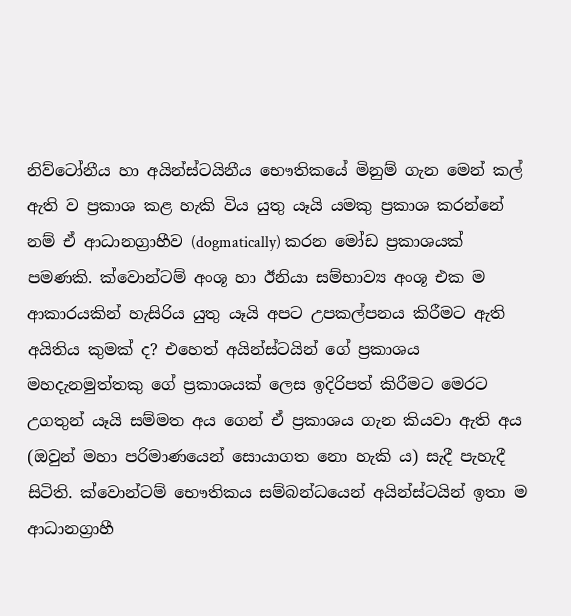නිව්ටෝනීය හා අයින්ස්‌ටයිනීය භෞතිකයේ මිනුම් ගැන මෙන් කල් ඇති ව ප්‍රකාශ කළ හැකි විය යුතු යෑයි යමකු ප්‍රකාශ කරන්නේ නම් ඒ ආධානග්‍රාහීව (dogmatically) කරන මෝඩ ප්‍රකාශයක්‌ පමණකි. ක්‌වොන්ටම් අංශූ හා ඊනියා සම්භාව්‍ය අංශූ එක ම ආකාරයකින් හැසිරිය යුතු යෑයි අපට උපකල්පනය කිරීමට ඇති අයිතිය කුමක්‌ ද? එහෙත් අයින්ස්‌ටයින් ගේ ප්‍රකාශය මහදැනමුත්තකු ගේ ප්‍රකාශයක්‌ ලෙස ඉදිරිපත් කිරීමට මෙරට උගතුන් යෑයි සම්මත අය ගෙන් ඒ ප්‍රකාශය ගැන කියවා ඇති අය (ඔවුන් මහා පරිමාණයෙන් සොයාගත නො හැකි ය) සැදී පැහැදී සිටිති. ක්‌වොන්ටම් භෞතිකය සම්බන්ධයෙන් අයින්ස්‌ටයින් ඉතා ම ආධානග්‍රාහී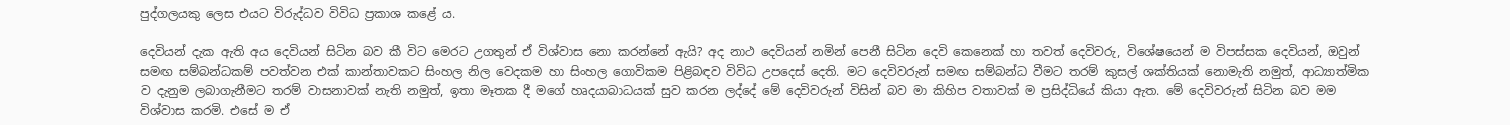පුද්ගලයකු ලෙස එයට විරුද්ධව විවිධ ප්‍රකාශ කළේ ය.

දෙවියන් දැක ඇති අය දෙවියන් සිටින බව කී විට මෙරට උගතුන් ඒ විශ්වාස නො කරන්නේ ඇයි? අද නාථ දෙවියන් නමින් පෙනී සිටින දෙවි කෙනෙක්‌ හා තවත් දෙවිවරු, විශේෂයෙන් ම විපස්‌සක දෙවියන්, ඔවුන් සමඟ සම්බන්ධකම් පවත්වන එක්‌ කාන්තාවකට සිංහල නිල වෙදකම හා සිංහල ගොවිකම පිළිබඳව විවිධ උපදෙස්‌ දෙති. මට දෙවිවරුන් සමඟ සම්බන්ධ වීමට තරම් කුසල් ශක්‌තියක්‌ නොමැති නමුත්, ආධ්‍යාත්මික ව දැනුම ලබාගැනීමට තරම් වාසනාවක්‌ නැති නමුත්, ඉතා මෑතක දී මගේ හෘදයාබාධයක්‌ සුව කරන ලද්දේ මේ දෙවිවරුන් විසින් බව මා කිහිප වතාවක්‌ ම ප්‍රසිද්ධියේ කියා ඇත. මේ දෙවිවරුන් සිටින බව මම විශ්වාස කරමි. එසේ ම ඒ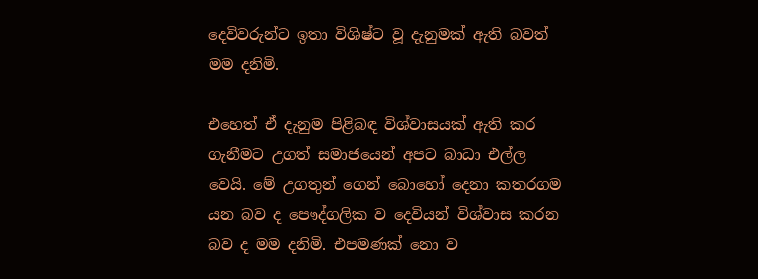දෙවිවරුන්ට ඉතා විශිෂ්ට වූ දැනුමක්‌ ඇති බවත් මම දනිමි.

එහෙත් ඒ දැනුම පිළිබඳ විශ්වාසයක්‌ ඇති කර ගැනීමට උගත් සමාජයෙන් අපට බාධා එල්ල වෙයි. මේ උගතුන් ගෙන් බොහෝ දෙනා කතරගම යන බව ද පෞද්ගලික ව දෙවියන් විශ්වාස කරන බව ද මම දනිමි. එපමණක්‌ නො ව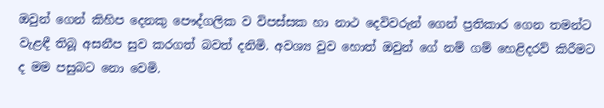ඔවුන් ගෙන් කිහිප දෙනකු පෞද්ගලික ව විපස්‌සක හා නාථ දෙවිවරුන් ගෙන් ප්‍රතිකාර ගෙන තමන්ට වැළඳී තිබූ අසනීප සුව කරගත් බවත් දනිමි. අවශ්‍ය වුව හොත් ඔවුන් ගේ නම් ගම් හෙළිදරව් කිරීමට ද මම පසුබට නො වෙමි.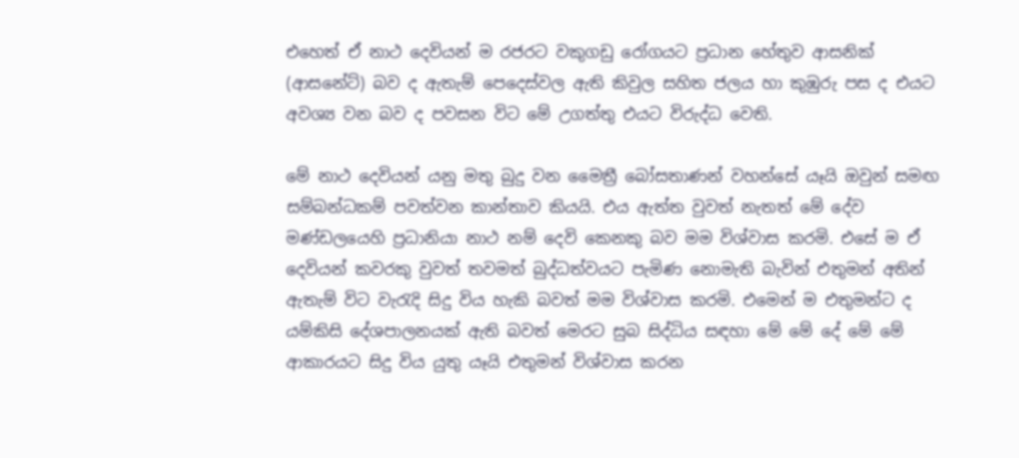එහෙත් ඒ නාථ දෙවියන් ම රජරට වකුගඩු රෝගයට ප්‍රධාන හේතුව ආසනික්‌ (ආසනේට්‌) බව ද ඇතැම් පෙදෙස්‌වල ඇති කිවුල සහිත ජලය හා කුඹුරු පස ද එයට අවශ්‍ය වන බව ද පවසන විට මේ උගත්තු එයට විරුද්ධ වෙති.

මේ නාථ දෙවියන් යනු මතු බුදු වන මෛත්‍රී බෝසතාණන් වහන්සේ යෑයි ඔවුන් සමඟ සම්බන්ධකම් පවත්වන කාන්තාව කියයි. එය ඇත්ත වුවත් නැතත් මේ දේව මණ්‌ඩලයෙහි ප්‍රධානියා නාථ නම් දෙවි කෙනකු බව මම විශ්වාස කරමි. එසේ ම ඒ දෙවියන් කවරකු වුවත් තවමත් බුද්ධත්වයට පැමිණ නොමැති බැවින් එතුමන් අතින් ඇතැම් විට වැරැදි සිදු විය හැකි බවත් මම විශ්වාස කරමි. එමෙන් ම එතුමන්ට ද යම්කිසි දේශපාලනයක්‌ ඇති බවත් මෙරට සුබ සිද්ධිය සඳහා මේ මේ දේ මේ මේ ආකාරයට සිදු විය යුතු යෑයි එතුමන් විශ්වාස කරන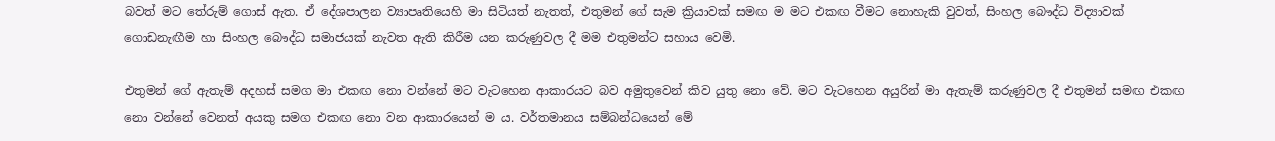බවත් මට තේරුම් ගොස්‌ ඇත. ඒ දේශපාලන ව්‍යාපෘතියෙහි මා සිටියත් නැතත්, එතුමන් ගේ සැම ක්‍රියාවක්‌ සමඟ ම මට එකඟ වීමට නොහැකි වුවත්, සිංහල බෞද්ධ විද්‍යාවක්‌ ගොඩනැඟීම හා සිංහල බෞද්ධ සමාජයක්‌ නැවත ඇති කිරීම යන කරුණුවල දී මම එතුමන්ට සහාය වෙමි.

එතුමන් ගේ ඇතැම් අදහස්‌ සමග මා එකඟ නො වන්නේ මට වැටහෙන ආකාරයට බව අමුතුවෙන් කිව යුතු නො වේ. මට වැටහෙන අයුරින් මා ඇතැම් කරුණුවල දී එතුමන් සමඟ එකඟ නො වන්නේ වෙනත් අයකු සමග එකඟ නො වන ආකාරයෙන් ම ය. වර්තමානය සම්බන්ධයෙන් මේ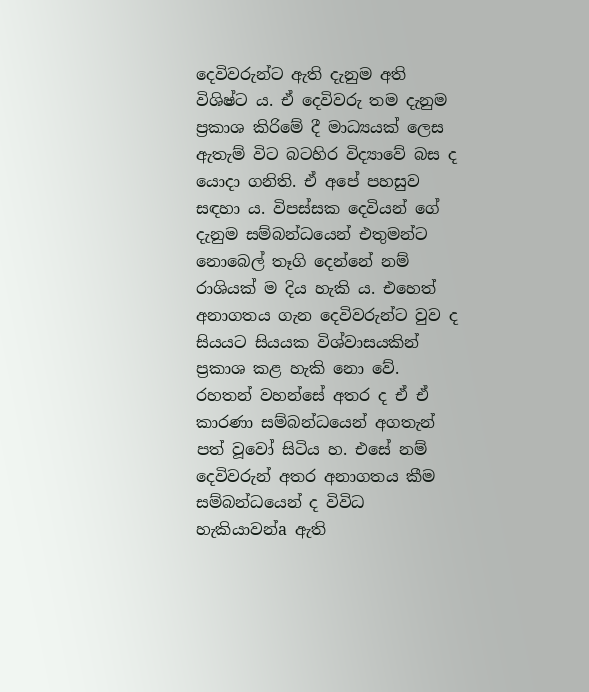දෙවිවරුන්ට ඇති දැනුම අති විශිෂ්ට ය. ඒ දෙවිවරු තම දැනුම ප්‍රකාශ කිරිමේ දී මාධ්‍යයක්‌ ලෙස ඇතැම් විට බටහිර විද්‍යාවේ බස ද යොදා ගනිති. ඒ අපේ පහසුව සඳහා ය. විපස්‌සක දෙවියන් ගේ දැනුම සම්බන්ධයෙන් එතුමන්ට නොබෙල් තෑගි දෙන්නේ නම් රාශියක්‌ ම දිය හැකි ය. එහෙත් අනාගතය ගැන දෙවිවරුන්ට වුව ද සියයට සියයක විශ්වාසයකින් ප්‍රකාශ කළ හැකි නො වේ. රහතන් වහන්සේ අතර ද ඒ ඒ කාරණා සම්බන්ධයෙන් අගතැන් පත් වූවෝ සිටිය හ. එසේ නම් දෙවිවරුන් අතර අනාගතය කීම සම්බන්ධයෙන් ද විවිධ හැකියාවන්a ඇති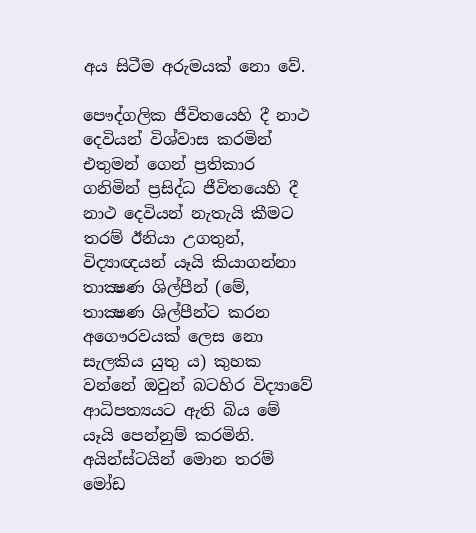අය සිටීම අරුමයක්‌ නො වේ.

පෞද්ගලික ජීවිතයෙහි දී නාථ දෙවියන් විශ්වාස කරමින් එතුමන් ගෙන් ප්‍රතිකාර ගනිමින් ප්‍රසිද්ධ ජීවිතයෙහි දී නාථ දෙවියන් නැතැයි කීමට තරම් ඊනියා උගතුන්, විද්‍යාඥයන් යෑයි කියාගන්නා තාක්‍ෂණ ශිල්පීන් (මේ, තාක්‍ෂණ ශිල්පීන්ට කරන අගෞරවයක්‌ ලෙස නො සැලකිය යුතු ය) කුහක වන්නේ ඔවුන් බටහිර විද්‍යාවේ ආධිපත්‍යයට ඇති බිය මේ යෑයි පෙන්නුම් කරමිනි. අයින්ස්‌ටයින් මොන තරම් මෝඩ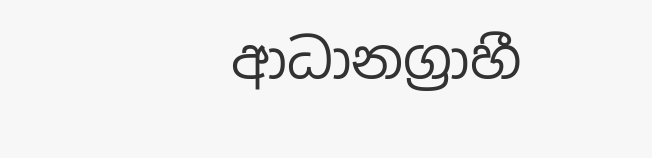ආධානග්‍රාහී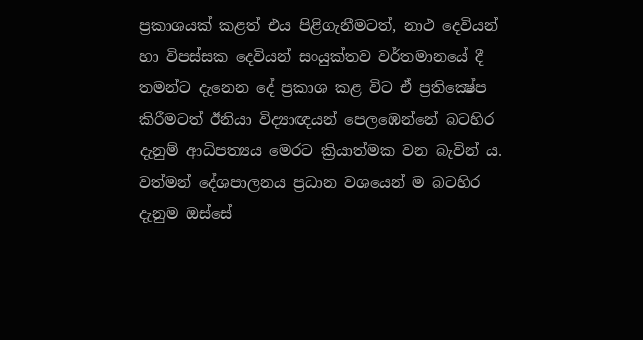ප්‍රකාශයක්‌ කළත් එය පිළිගැනීමටත්, නාථ දෙවියන් හා විපස්‌සක දෙවියන් සංයුක්‌තව වර්තමානයේ දී තමන්ට දැනෙන දේ ප්‍රකාශ කළ විට ඒ ප්‍රතික්‍ෂේප කිරීමටත් ඊනියා විද්‍යාඥයන් පෙලඹෙන්නේ බටහිර දැනුම් ආධිපත්‍යය මෙරට ක්‍රියාත්මක වන බැවින් ය. වත්මන් දේශපාලනය ප්‍රධාන වශයෙන් ම බටහිර දැනුම ඔස්‌සේ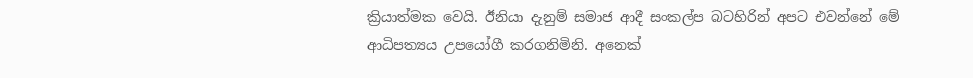ක්‍රියාත්මක වෙයි. ඊනියා දැනුම් සමාජ ආදී සංකල්ප බටහිරින් අපට එවන්නේ මේ ආධිපත්‍යය උපයෝගී කරගනිමිනි. අනෙක්‌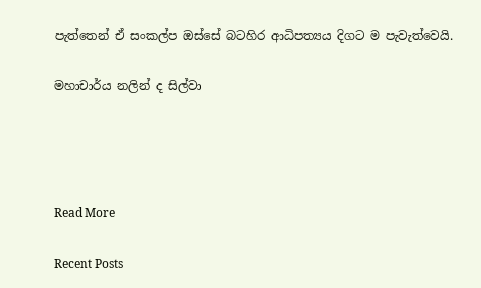පැත්තෙන් ඒ සංකල්ප ඔස්‌සේ බටහිර ආධිපත්‍යය දිගට ම පැවැත්වෙයි.

මහාචාර්ය නලින් ද සිල්වා




Read More

Recent Posts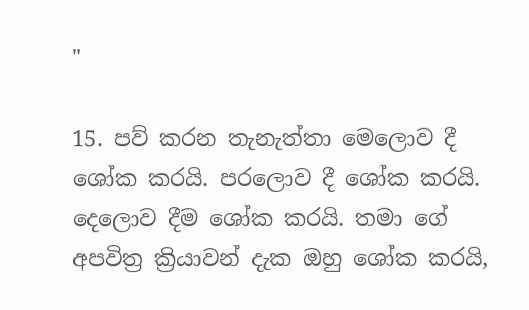"

15. පව් කරන තැනැත්තා මෙලොව දී ශෝක කරයි. පරලොව දී ශෝක කරයි. දෙලොව දීම ශෝක කරයි. තමා ගේ අපවිත්‍ර ක්‍රියාවන් දැක ඔහු ශෝක කරයි,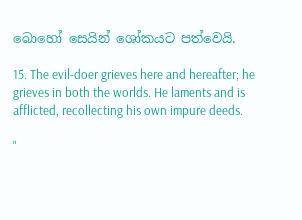බොහෝ සෙයින් ශෝකයට පත්වෙයි.

15. The evil-doer grieves here and hereafter; he grieves in both the worlds. He laments and is afflicted, recollecting his own impure deeds.

"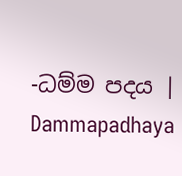-ධම්ම පදය | Dammapadhaya